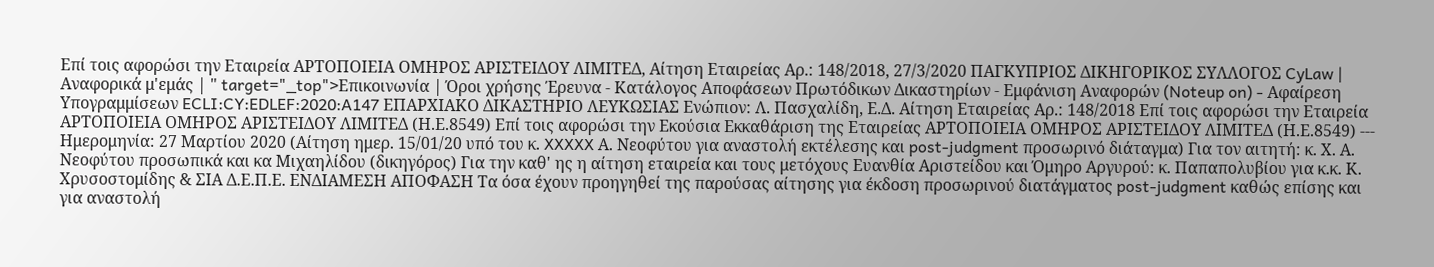Επί τοις αφορώσι την Εταιρεία ΑΡΤΟΠΟΙΕΙΑ ΟΜΗΡΟΣ ΑΡΙΣΤΕΙΔΟΥ ΛΙΜΙΤΕΔ, Αίτηση Εταιρείας Αρ.: 148/2018, 27/3/2020 ΠΑΓΚΥΠΡΙΟΣ ΔΙΚΗΓΟΡΙΚΟΣ ΣΥΛΛΟΓΟΣ CyLaw | Αναφορικά μ'εμάς | " target="_top">Επικοινωνία | Όροι χρήσης Έρευνα - Κατάλογος Αποφάσεων Πρωτόδικων Δικαστηρίων - Εμφάνιση Αναφορών (Noteup on) - Αφαίρεση Υπογραμμίσεων ECLI:CY:EDLEF:2020:A147 ΕΠΑΡΧΙΑΚΟ ΔΙΚΑΣΤΗΡΙΟ ΛΕΥΚΩΣΙΑΣ Ενώπιον: Λ. Πασχαλίδη, Ε.Δ. Αίτηση Εταιρείας Αρ.: 148/2018 Επί τοις αφορώσι την Εταιρεία ΑΡΤΟΠΟΙΕΙΑ ΟΜΗΡΟΣ ΑΡΙΣΤΕΙΔΟΥ ΛΙΜΙΤΕΔ (Η.Ε.8549) Επί τοις αφορώσι την Εκούσια Εκκαθάριση της Εταιρείας ΑΡΤΟΠΟΙΕΙΑ ΟΜΗΡΟΣ ΑΡΙΣΤΕΙΔΟΥ ΛΙΜΙΤΕΔ (Η.Ε.8549) --- Ημερομηνία: 27 Μαρτίου 2020 (Αίτηση ημερ. 15/01/20 υπό του κ. XXXXX Α. Νεοφύτου για αναστολή εκτέλεσης και post-judgment προσωρινό διάταγμα) Για τον αιτητή: κ. Χ. Α. Νεοφύτου προσωπικά και κα Μιχαηλίδου (δικηγόρος) Για την καθ' ης η αίτηση εταιρεία και τους μετόχους Ευανθία Αριστείδου και Όμηρο Αργυρού: κ. Παπαπολυβίου για κ.κ. Κ. Χρυσοστομίδης & ΣΙΑ Δ.Ε.Π.Ε. ΕΝΔΙΑΜΕΣΗ ΑΠΟΦΑΣΗ Τα όσα έχουν προηγηθεί της παρούσας αίτησης για έκδοση προσωρινού διατάγματος post-judgment καθώς επίσης και για αναστολή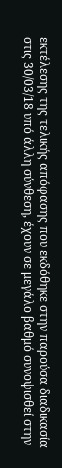εκτέλεσης της τελικής απόφασης που εκδόθηκε στην παρούσα διαδικασία στις 30/03/18 υπό άλλη σύνθεση, έχουν σε μεγάλο βαθμό συνοψισθεί στην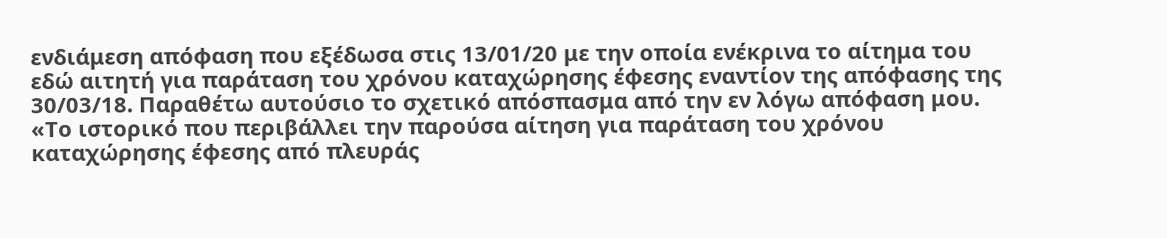ενδιάμεση απόφαση που εξέδωσα στις 13/01/20 με την οποία ενέκρινα το αίτημα του εδώ αιτητή για παράταση του χρόνου καταχώρησης έφεσης εναντίον της απόφασης της 30/03/18. Παραθέτω αυτούσιο το σχετικό απόσπασμα από την εν λόγω απόφαση μου. «Το ιστορικό που περιβάλλει την παρούσα αίτηση για παράταση του χρόνου καταχώρησης έφεσης από πλευράς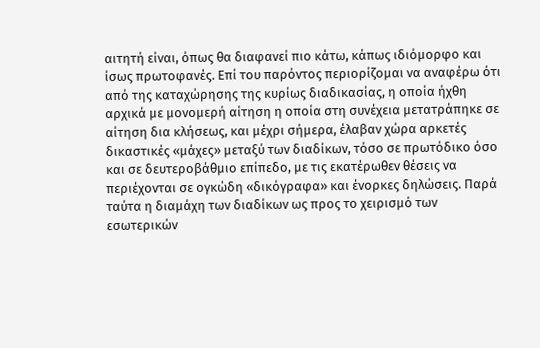αιτητή είναι, όπως θα διαφανεί πιο κάτω, κάπως ιδιόμορφο και ίσως πρωτοφανές. Επί του παρόντος περιορίζομαι να αναφέρω ότι από της καταχώρησης της κυρίως διαδικασίας, η οποία ήχθη αρχικά με μονομερή αίτηση η οποία στη συνέχεια μετατράπηκε σε αίτηση δια κλήσεως, και μέχρι σήμερα, έλαβαν χώρα αρκετές δικαστικές «μάχες» μεταξύ των διαδίκων, τόσο σε πρωτόδικο όσο και σε δευτεροβάθμιο επίπεδο, με τις εκατέρωθεν θέσεις να περιέχονται σε ογκώδη «δικόγραφα» και ένορκες δηλώσεις. Παρά ταύτα η διαμάχη των διαδίκων ως προς το χειρισμό των εσωτερικών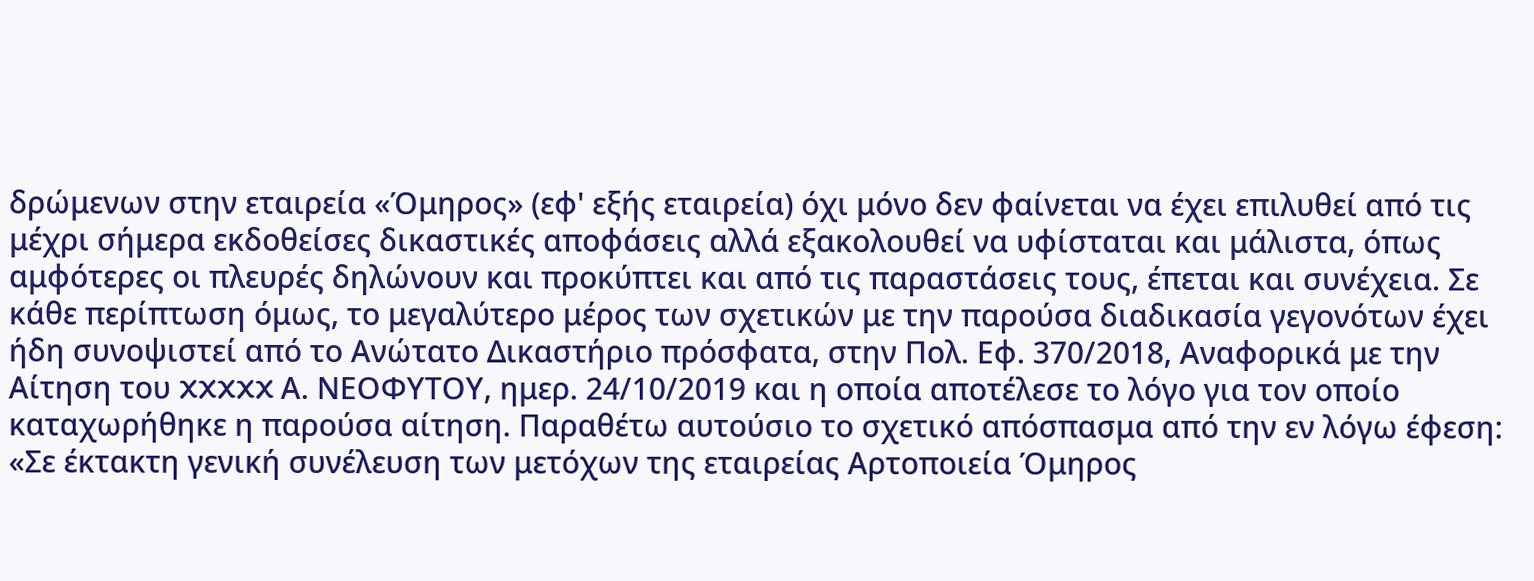δρώμενων στην εταιρεία «Όμηρος» (εφ' εξής εταιρεία) όχι μόνο δεν φαίνεται να έχει επιλυθεί από τις μέχρι σήμερα εκδοθείσες δικαστικές αποφάσεις αλλά εξακολουθεί να υφίσταται και μάλιστα, όπως αμφότερες οι πλευρές δηλώνουν και προκύπτει και από τις παραστάσεις τους, έπεται και συνέχεια. Σε κάθε περίπτωση όμως, το μεγαλύτερο μέρος των σχετικών με την παρούσα διαδικασία γεγονότων έχει ήδη συνοψιστεί από το Ανώτατο Δικαστήριο πρόσφατα, στην Πολ. Εφ. 370/2018, Αναφορικά με την Αίτηση του XXXXX Α. ΝΕΟΦΥΤΟΥ, ημερ. 24/10/2019 και η οποία αποτέλεσε το λόγο για τον οποίο καταχωρήθηκε η παρούσα αίτηση. Παραθέτω αυτούσιο το σχετικό απόσπασμα από την εν λόγω έφεση: «Σε έκτακτη γενική συνέλευση των μετόχων της εταιρείας Αρτοποιεία Όμηρος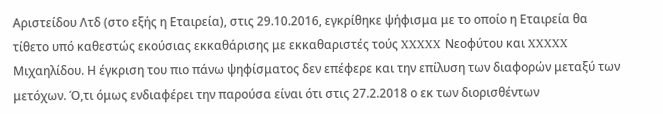Αριστείδου Λτδ (στο εξής η Εταιρεία), στις 29.10.2016, εγκρίθηκε ψήφισμα με το οποίο η Εταιρεία θα τίθετο υπό καθεστώς εκούσιας εκκαθάρισης με εκκαθαριστές τούς XXXXX Νεοφύτου και XXXXX Μιχαηλίδου. Η έγκριση του πιο πάνω ψηφίσματος δεν επέφερε και την επίλυση των διαφορών μεταξύ των μετόχων. Ό,τι όμως ενδιαφέρει την παρούσα είναι ότι στις 27.2.2018 ο εκ των διορισθέντων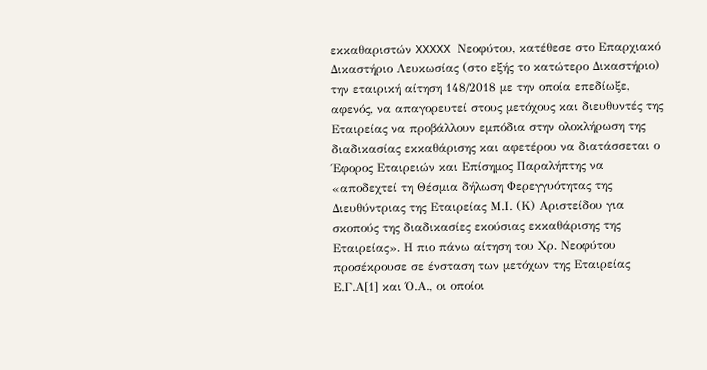εκκαθαριστών XXXXX Νεοφύτου, κατέθεσε στο Επαρχιακό Δικαστήριο Λευκωσίας (στο εξής το κατώτερο Δικαστήριο) την εταιρική αίτηση 148/2018 με την οποία επεδίωξε, αφενός, να απαγορευτεί στους μετόχους και διευθυντές της Εταιρείας να προβάλλουν εμπόδια στην ολοκλήρωση της διαδικασίας εκκαθάρισης και αφετέρου να διατάσσεται ο Έφορος Εταιρειών και Επίσημος Παραλήπτης να «αποδεχτεί τη Θέσμια δήλωση Φερεγγυότητας της Διευθύντριας της Εταιρείας Μ.Ι. (Κ) Αριστείδου για σκοπούς της διαδικασίες εκούσιας εκκαθάρισης της Εταιρείας». Η πιο πάνω αίτηση του Χρ. Νεοφύτου προσέκρουσε σε ένσταση των μετόχων της Εταιρείας Ε.Γ.Α[1] και Ό.Α., οι οποίοι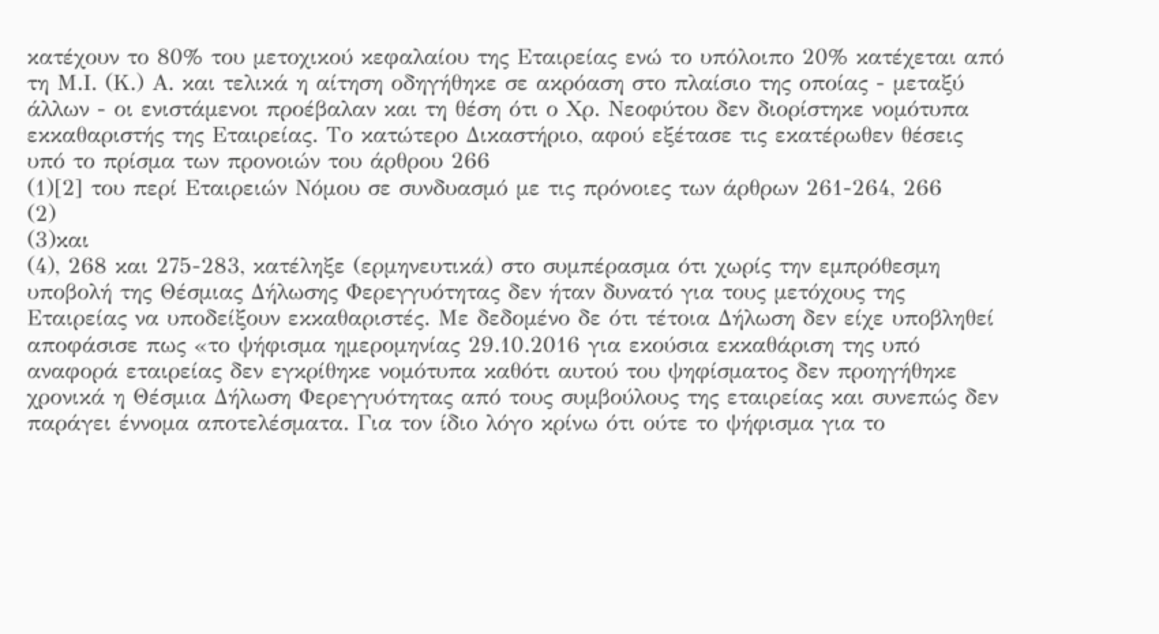κατέχουν το 80% του μετοχικού κεφαλαίου της Εταιρείας ενώ το υπόλοιπο 20% κατέχεται από τη Μ.Ι. (Κ.) Α. και τελικά η αίτηση οδηγήθηκε σε ακρόαση στο πλαίσιο της οποίας - μεταξύ άλλων - οι ενιστάμενοι προέβαλαν και τη θέση ότι ο Χρ. Νεοφύτου δεν διορίστηκε νομότυπα εκκαθαριστής της Εταιρείας. Το κατώτερο Δικαστήριο, αφού εξέτασε τις εκατέρωθεν θέσεις υπό το πρίσμα των προνοιών του άρθρου 266
(1)[2] του περί Εταιρειών Νόμου σε συνδυασμό με τις πρόνοιες των άρθρων 261-264, 266
(2)
(3)και
(4), 268 και 275-283, κατέληξε (ερμηνευτικά) στο συμπέρασμα ότι χωρίς την εμπρόθεσμη υποβολή της Θέσμιας Δήλωσης Φερεγγυότητας δεν ήταν δυνατό για τους μετόχους της Εταιρείας να υποδείξουν εκκαθαριστές. Με δεδομένο δε ότι τέτοια Δήλωση δεν είχε υποβληθεί αποφάσισε πως «το ψήφισμα ημερομηνίας 29.10.2016 για εκούσια εκκαθάριση της υπό αναφορά εταιρείας δεν εγκρίθηκε νομότυπα καθότι αυτού του ψηφίσματος δεν προηγήθηκε χρονικά η Θέσμια Δήλωση Φερεγγυότητας από τους συμβούλους της εταιρείας και συνεπώς δεν παράγει έννομα αποτελέσματα. Για τον ίδιο λόγο κρίνω ότι ούτε το ψήφισμα για το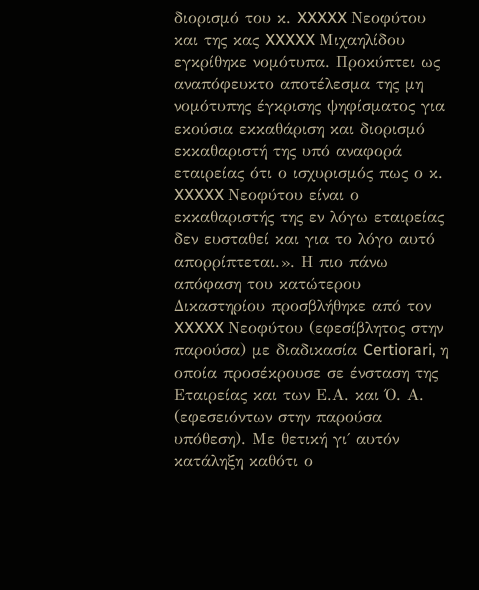διορισμό του κ. XXXXX Νεοφύτου και της κας XXXXX Μιχαηλίδου εγκρίθηκε νομότυπα. Προκύπτει ως αναπόφευκτο αποτέλεσμα της μη νομότυπης έγκρισης ψηφίσματος για εκούσια εκκαθάριση και διορισμό εκκαθαριστή της υπό αναφορά εταιρείας ότι ο ισχυρισμός πως ο κ. XXXXX Νεοφύτου είναι ο εκκαθαριστής της εν λόγω εταιρείας δεν ευσταθεί και για το λόγο αυτό απορρίπτεται.». Η πιο πάνω απόφαση του κατώτερου Δικαστηρίου προσβλήθηκε από τον XXXXX Νεοφύτου (εφεσίβλητος στην παρούσα) με διαδικασία Certiorari, η οποία προσέκρουσε σε ένσταση της Εταιρείας και των Ε.Α. και Ό. Α. (εφεσειόντων στην παρούσα υπόθεση). Με θετική γι΄ αυτόν κατάληξη καθότι ο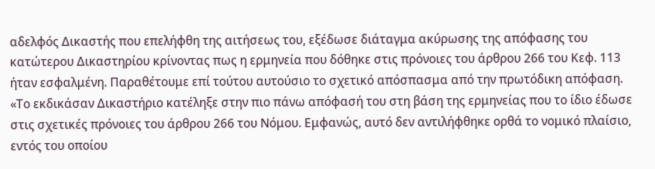αδελφός Δικαστής που επελήφθη της αιτήσεως του, εξέδωσε διάταγμα ακύρωσης της απόφασης του κατώτερου Δικαστηρίου κρίνοντας πως η ερμηνεία που δόθηκε στις πρόνοιες του άρθρου 266 του Κεφ. 113 ήταν εσφαλμένη. Παραθέτουμε επί τούτου αυτούσιο το σχετικό απόσπασμα από την πρωτόδικη απόφαση. «Το εκδικάσαν Δικαστήριο κατέληξε στην πιο πάνω απόφασή του στη βάση της ερμηνείας που το ίδιο έδωσε στις σχετικές πρόνοιες του άρθρου 266 του Νόμου. Εμφανώς, αυτό δεν αντιλήφθηκε ορθά το νομικό πλαίσιο, εντός του οποίου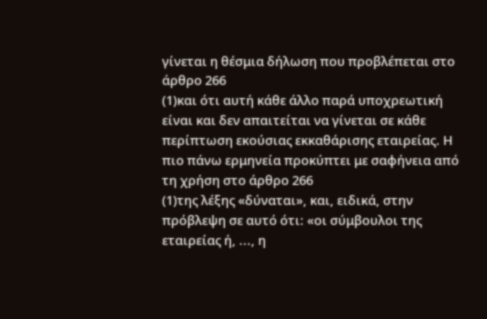γίνεται η θέσμια δήλωση που προβλέπεται στο άρθρο 266
(1)και ότι αυτή κάθε άλλο παρά υποχρεωτική είναι και δεν απαιτείται να γίνεται σε κάθε περίπτωση εκούσιας εκκαθάρισης εταιρείας. Η πιο πάνω ερμηνεία προκύπτει με σαφήνεια από τη χρήση στο άρθρο 266
(1)της λέξης «δύναται», και, ειδικά, στην πρόβλεψη σε αυτό ότι: «οι σύμβουλοι της εταιρείας ή, ..., η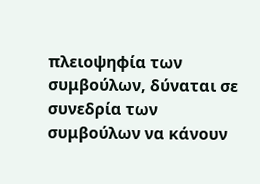πλειοψηφία των συμβούλων, δύναται σε συνεδρία των συμβούλων να κάνουν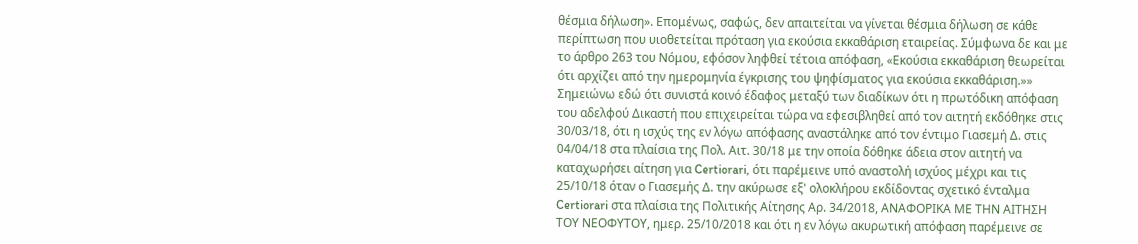θέσμια δήλωση». Επομένως, σαφώς, δεν απαιτείται να γίνεται θέσμια δήλωση σε κάθε περίπτωση που υιοθετείται πρόταση για εκούσια εκκαθάριση εταιρείας. Σύμφωνα δε και με το άρθρο 263 του Νόμου, εφόσον ληφθεί τέτοια απόφαση, «Εκούσια εκκαθάριση θεωρείται ότι αρχίζει από την ημερομηνία έγκρισης του ψηφίσματος για εκούσια εκκαθάριση.»» Σημειώνω εδώ ότι συνιστά κοινό έδαφος μεταξύ των διαδίκων ότι η πρωτόδικη απόφαση του αδελφού Δικαστή που επιχειρείται τώρα να εφεσιβληθεί από τον αιτητή εκδόθηκε στις 30/03/18, ότι η ισχύς της εν λόγω απόφασης αναστάληκε από τον έντιμο Γιασεμή Δ. στις 04/04/18 στα πλαίσια της Πολ. Αιτ. 30/18 με την οποία δόθηκε άδεια στον αιτητή να καταχωρήσει αίτηση για Certiorari, ότι παρέμεινε υπό αναστολή ισχύος μέχρι και τις 25/10/18 όταν ο Γιασεμής Δ. την ακύρωσε εξ' ολοκλήρου εκδίδοντας σχετικό ένταλμα Certiorari στα πλαίσια της Πολιτικής Αίτησης Αρ. 34/2018, ΑΝΑΦΟΡΙΚΑ ΜΕ ΤΗΝ ΑΙΤΗΣΗ ΤΟΥ ΝΕΟΦΥΤΟΥ, ημερ. 25/10/2018 και ότι η εν λόγω ακυρωτική απόφαση παρέμεινε σε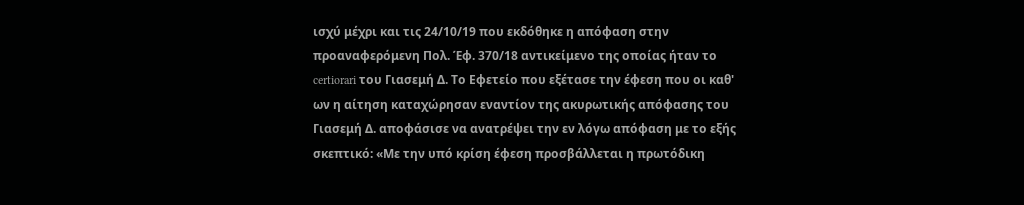ισχύ μέχρι και τις 24/10/19 που εκδόθηκε η απόφαση στην προαναφερόμενη Πολ. Έφ. 370/18 αντικείμενο της οποίας ήταν το certiorari του Γιασεμή Δ. Το Εφετείο που εξέτασε την έφεση που οι καθ' ων η αίτηση καταχώρησαν εναντίον της ακυρωτικής απόφασης του Γιασεμή Δ. αποφάσισε να ανατρέψει την εν λόγω απόφαση με το εξής σκεπτικό: «Με την υπό κρίση έφεση προσβάλλεται η πρωτόδικη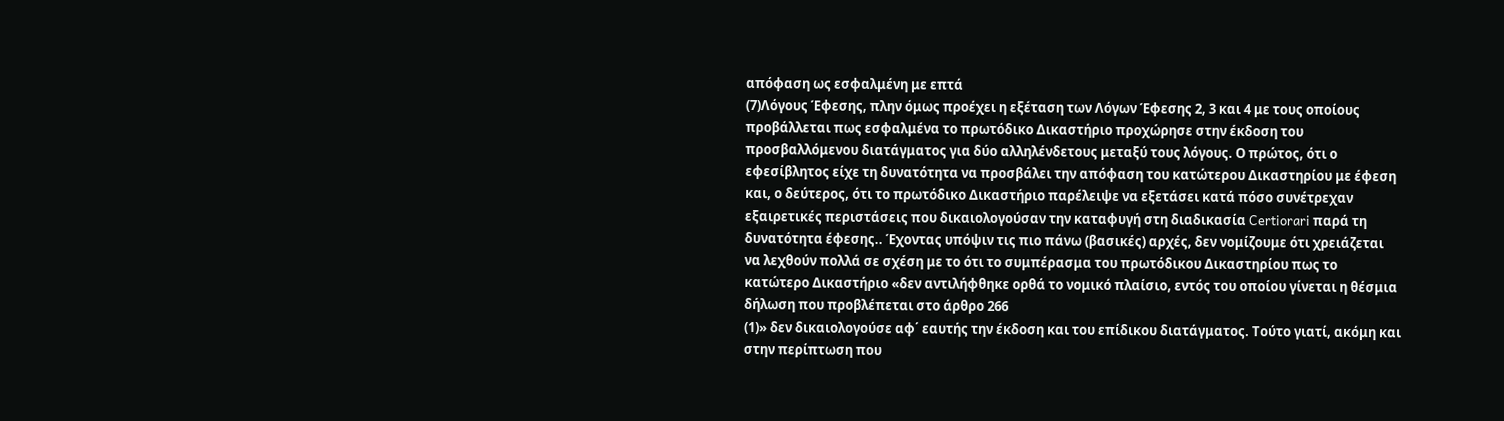απόφαση ως εσφαλμένη με επτά
(7)Λόγους Έφεσης, πλην όμως προέχει η εξέταση των Λόγων Έφεσης 2, 3 και 4 με τους οποίους προβάλλεται πως εσφαλμένα το πρωτόδικο Δικαστήριο προχώρησε στην έκδοση του προσβαλλόμενου διατάγματος για δύο αλληλένδετους μεταξύ τους λόγους. Ο πρώτος, ότι ο εφεσίβλητος είχε τη δυνατότητα να προσβάλει την απόφαση του κατώτερου Δικαστηρίου με έφεση και, ο δεύτερος, ότι το πρωτόδικο Δικαστήριο παρέλειψε να εξετάσει κατά πόσο συνέτρεχαν εξαιρετικές περιστάσεις που δικαιολογούσαν την καταφυγή στη διαδικασία Certiorari παρά τη δυνατότητα έφεσης.. Έχοντας υπόψιν τις πιο πάνω (βασικές) αρχές, δεν νομίζουμε ότι χρειάζεται να λεχθούν πολλά σε σχέση με το ότι το συμπέρασμα του πρωτόδικου Δικαστηρίου πως το κατώτερο Δικαστήριο «δεν αντιλήφθηκε ορθά το νομικό πλαίσιο, εντός του οποίου γίνεται η θέσμια δήλωση που προβλέπεται στο άρθρο 266
(1)» δεν δικαιολογούσε αφ΄ εαυτής την έκδοση και του επίδικου διατάγματος. Τούτο γιατί, ακόμη και στην περίπτωση που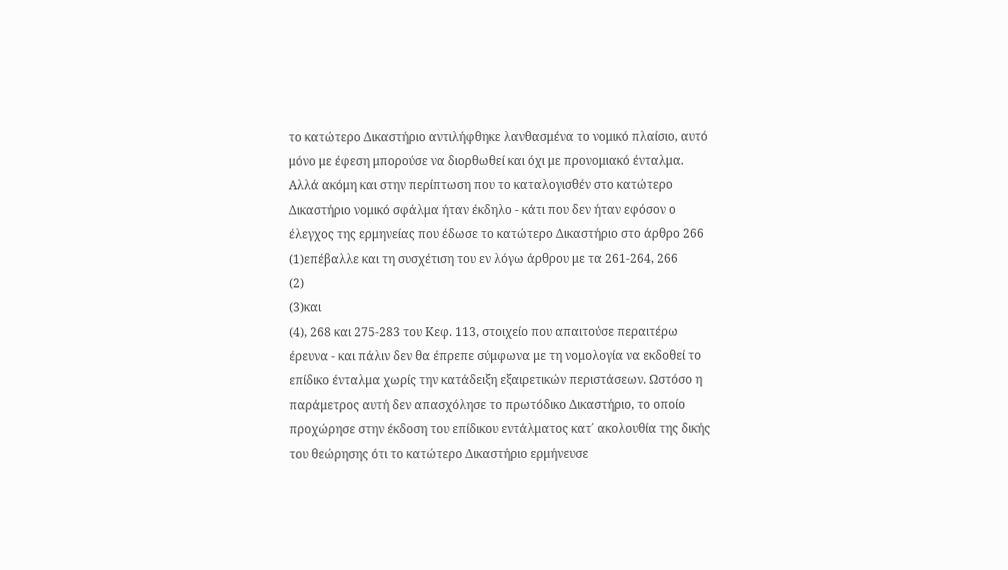το κατώτερο Δικαστήριο αντιλήφθηκε λανθασμένα το νομικό πλαίσιο, αυτό μόνο με έφεση μπορούσε να διορθωθεί και όχι με προνομιακό ένταλμα. Αλλά ακόμη και στην περίπτωση που το καταλογισθέν στο κατώτερο Δικαστήριο νομικό σφάλμα ήταν έκδηλο - κάτι που δεν ήταν εφόσον ο έλεγχος της ερμηνείας που έδωσε το κατώτερο Δικαστήριο στο άρθρο 266
(1)επέβαλλε και τη συσχέτιση του εν λόγω άρθρου με τα 261-264, 266
(2)
(3)και
(4), 268 και 275-283 του Κεφ. 113, στοιχείο που απαιτούσε περαιτέρω έρευνα - και πάλιν δεν θα έπρεπε σύμφωνα με τη νομολογία να εκδοθεί το επίδικο ένταλμα χωρίς την κατάδειξη εξαιρετικών περιστάσεων. Ωστόσο η παράμετρος αυτή δεν απασχόλησε το πρωτόδικο Δικαστήριο, το οποίο προχώρησε στην έκδοση του επίδικου εντάλματος κατ΄ ακολουθία της δικής του θεώρησης ότι το κατώτερο Δικαστήριο ερμήνευσε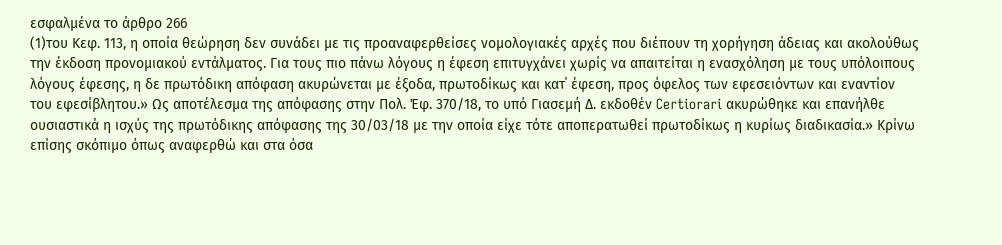εσφαλμένα το άρθρο 266
(1)του Κεφ. 113, η οποία θεώρηση δεν συνάδει με τις προαναφερθείσες νομολογιακές αρχές που διέπουν τη χορήγηση άδειας και ακολούθως την έκδοση προνομιακού εντάλματος. Για τους πιο πάνω λόγους η έφεση επιτυγχάνει χωρίς να απαιτείται η ενασχόληση με τους υπόλοιπους λόγους έφεσης, η δε πρωτόδικη απόφαση ακυρώνεται με έξοδα, πρωτοδίκως και κατ΄ έφεση, προς όφελος των εφεσειόντων και εναντίον του εφεσίβλητου.» Ως αποτέλεσμα της απόφασης στην Πολ. Έφ. 370/18, το υπό Γιασεμή Δ. εκδοθέν Certiorari ακυρώθηκε και επανήλθε ουσιαστικά η ισχύς της πρωτόδικης απόφασης της 30/03/18 με την οποία είχε τότε αποπερατωθεί πρωτοδίκως η κυρίως διαδικασία.» Κρίνω επίσης σκόπιμο όπως αναφερθώ και στα όσα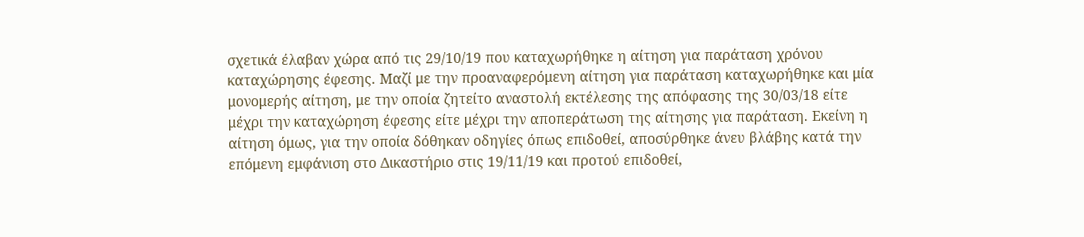σχετικά έλαβαν χώρα από τις 29/10/19 που καταχωρήθηκε η αίτηση για παράταση χρόνου καταχώρησης έφεσης. Μαζί με την προαναφερόμενη αίτηση για παράταση καταχωρήθηκε και μία μονομερής αίτηση, με την οποία ζητείτο αναστολή εκτέλεσης της απόφασης της 30/03/18 είτε μέχρι την καταχώρηση έφεσης είτε μέχρι την αποπεράτωση της αίτησης για παράταση. Εκείνη η αίτηση όμως, για την οποία δόθηκαν οδηγίες όπως επιδοθεί, αποσύρθηκε άνευ βλάβης κατά την επόμενη εμφάνιση στο Δικαστήριο στις 19/11/19 και προτού επιδοθεί,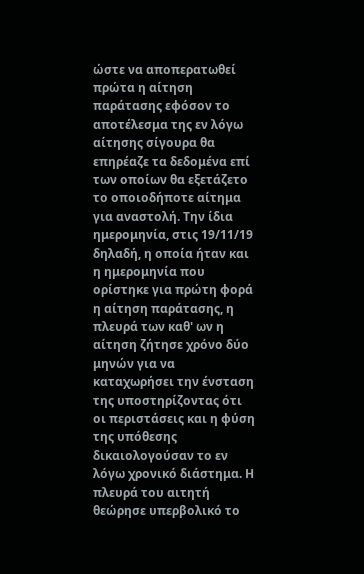ώστε να αποπερατωθεί πρώτα η αίτηση παράτασης εφόσον το αποτέλεσμα της εν λόγω αίτησης σίγουρα θα επηρέαζε τα δεδομένα επί των οποίων θα εξετάζετο το οποιοδήποτε αίτημα για αναστολή. Την ίδια ημερομηνία, στις 19/11/19 δηλαδή, η οποία ήταν και η ημερομηνία που ορίστηκε για πρώτη φορά η αίτηση παράτασης, η πλευρά των καθ' ων η αίτηση ζήτησε χρόνο δύο μηνών για να καταχωρήσει την ένσταση της υποστηρίζοντας ότι οι περιστάσεις και η φύση της υπόθεσης δικαιολογούσαν το εν λόγω χρονικό διάστημα. Η πλευρά του αιτητή θεώρησε υπερβολικό το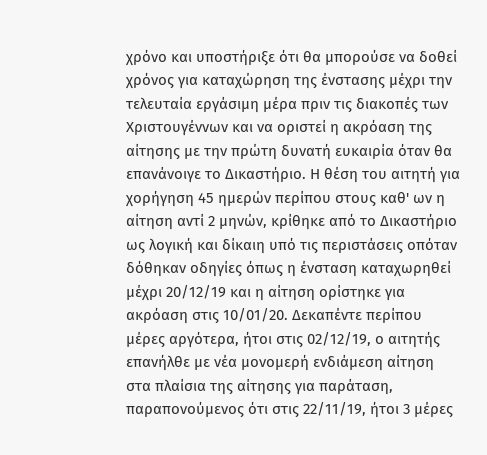χρόνο και υποστήριξε ότι θα μπορούσε να δοθεί χρόνος για καταχώρηση της ένστασης μέχρι την τελευταία εργάσιμη μέρα πριν τις διακοπές των Χριστουγέννων και να οριστεί η ακρόαση της αίτησης με την πρώτη δυνατή ευκαιρία όταν θα επανάνοιγε το Δικαστήριο. Η θέση του αιτητή για χορήγηση 45 ημερών περίπου στους καθ' ων η αίτηση αντί 2 μηνών, κρίθηκε από το Δικαστήριο ως λογική και δίκαιη υπό τις περιστάσεις οπόταν δόθηκαν οδηγίες όπως η ένσταση καταχωρηθεί μέχρι 20/12/19 και η αίτηση ορίστηκε για ακρόαση στις 10/01/20. Δεκαπέντε περίπου μέρες αργότερα, ήτοι στις 02/12/19, ο αιτητής επανήλθε με νέα μονομερή ενδιάμεση αίτηση στα πλαίσια της αίτησης για παράταση, παραπονούμενος ότι στις 22/11/19, ήτοι 3 μέρες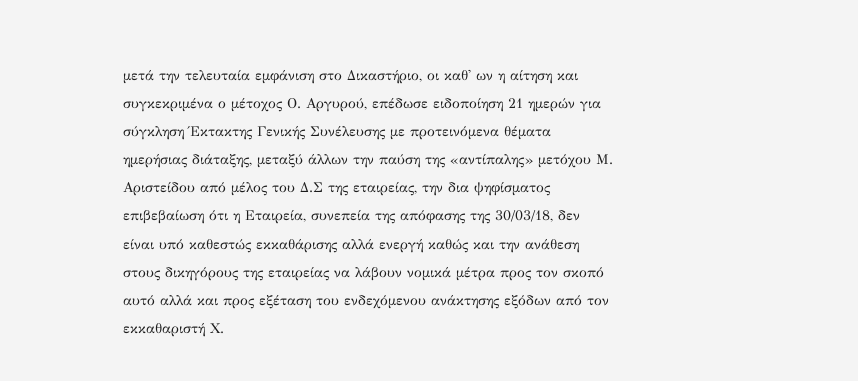μετά την τελευταία εμφάνιση στο Δικαστήριο, οι καθ' ων η αίτηση και συγκεκριμένα ο μέτοχος Ο. Αργυρού, επέδωσε ειδοποίηση 21 ημερών για σύγκληση Έκτακτης Γενικής Συνέλευσης με προτεινόμενα θέματα ημερήσιας διάταξης, μεταξύ άλλων την παύση της «αντίπαλης» μετόχου Μ. Αριστείδου από μέλος του Δ.Σ της εταιρείας, την δια ψηφίσματος επιβεβαίωση ότι η Εταιρεία, συνεπεία της απόφασης της 30/03/18, δεν είναι υπό καθεστώς εκκαθάρισης αλλά ενεργή καθώς και την ανάθεση στους δικηγόρους της εταιρείας να λάβουν νομικά μέτρα προς τον σκοπό αυτό αλλά και προς εξέταση του ενδεχόμενου ανάκτησης εξόδων από τον εκκαθαριστή Χ.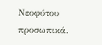Νεοφύτου προσωπικά.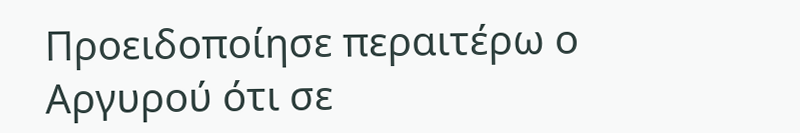Προειδοποίησε περαιτέρω ο Αργυρού ότι σε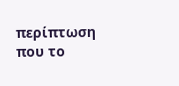περίπτωση που το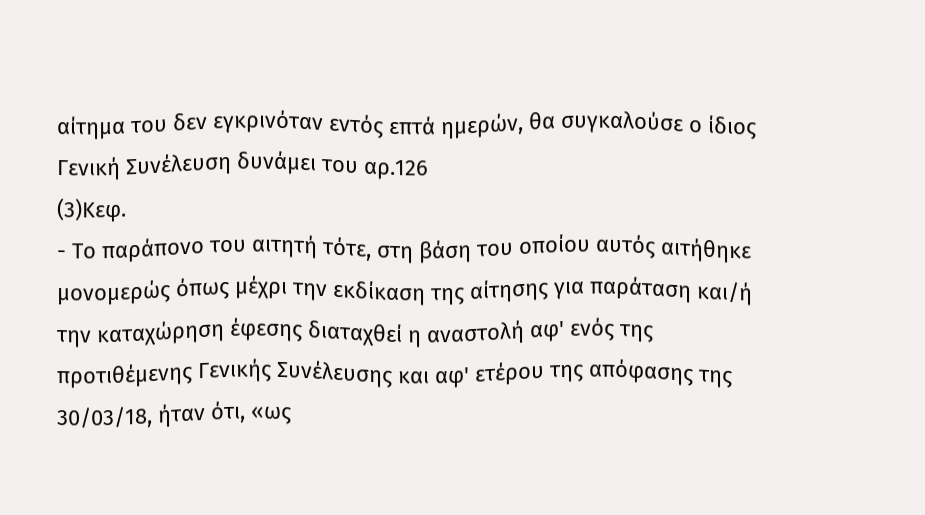αίτημα του δεν εγκρινόταν εντός επτά ημερών, θα συγκαλούσε ο ίδιος Γενική Συνέλευση δυνάμει του αρ.126
(3)Κεφ.
- Το παράπονο του αιτητή τότε, στη βάση του οποίου αυτός αιτήθηκε μονομερώς όπως μέχρι την εκδίκαση της αίτησης για παράταση και/ή την καταχώρηση έφεσης διαταχθεί η αναστολή αφ' ενός της προτιθέμενης Γενικής Συνέλευσης και αφ' ετέρου της απόφασης της 30/03/18, ήταν ότι, «ως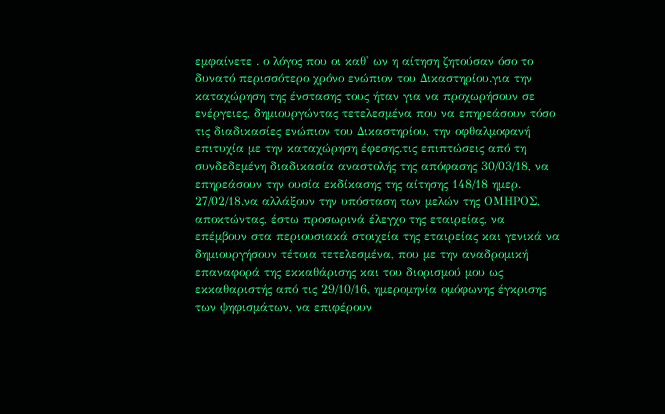εμφαίνετε . ο λόγος που οι καθ' ων η αίτηση ζητούσαν όσο το δυνατό περισσότερο χρόνο ενώπιον του Δικαστηρίου.για την καταχώρηση της ένστασης τους ήταν για να προχωρήσουν σε ενέργειες, δημιουργώντας τετελεσμένα που να επηρεάσουν τόσο τις διαδικασίες ενώπιον του Δικαστηρίου, την οφθαλμοφανή επιτυχία με την καταχώρηση έφεσης.τις επιπτώσεις από τη συνδεδεμένη διαδικασία αναστολής της απόφασης 30/03/18, να επηρεάσουν την ουσία εκδίκασης της αίτησης 148/18 ημερ. 27/02/18.να αλλάξουν την υπόσταση των μελών της ΟΜΗΡΟΣ, αποκτώντας, έστω προσωρινά έλεγχο της εταιρείας, να επέμβουν στα περιουσιακά στοιχεία της εταιρείας και γενικά να δημιουργήσουν τέτοια τετελεσμένα, που με την αναδρομική επαναφορά της εκκαθάρισης και του διορισμού μου ως εκκαθαριστής από τις 29/10/16, ημερομηνία ομόφωνης έγκρισης των ψηφισμάτων, να επιφέρουν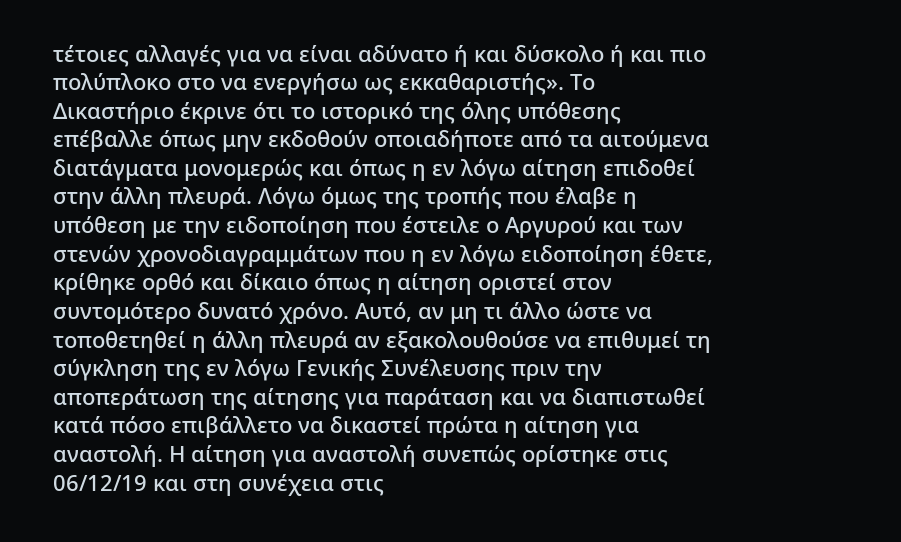τέτοιες αλλαγές για να είναι αδύνατο ή και δύσκολο ή και πιο πολύπλοκο στο να ενεργήσω ως εκκαθαριστής». Το Δικαστήριο έκρινε ότι το ιστορικό της όλης υπόθεσης επέβαλλε όπως μην εκδοθούν οποιαδήποτε από τα αιτούμενα διατάγματα μονομερώς και όπως η εν λόγω αίτηση επιδοθεί στην άλλη πλευρά. Λόγω όμως της τροπής που έλαβε η υπόθεση με την ειδοποίηση που έστειλε ο Αργυρού και των στενών χρονοδιαγραμμάτων που η εν λόγω ειδοποίηση έθετε, κρίθηκε ορθό και δίκαιο όπως η αίτηση οριστεί στον συντομότερο δυνατό χρόνο. Αυτό, αν μη τι άλλο ώστε να τοποθετηθεί η άλλη πλευρά αν εξακολουθούσε να επιθυμεί τη σύγκληση της εν λόγω Γενικής Συνέλευσης πριν την αποπεράτωση της αίτησης για παράταση και να διαπιστωθεί κατά πόσο επιβάλλετο να δικαστεί πρώτα η αίτηση για αναστολή. Η αίτηση για αναστολή συνεπώς ορίστηκε στις 06/12/19 και στη συνέχεια στις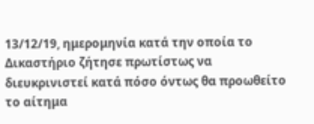13/12/19, ημερομηνία κατά την οποία το Δικαστήριο ζήτησε πρωτίστως να διευκρινιστεί κατά πόσο όντως θα προωθείτο το αίτημα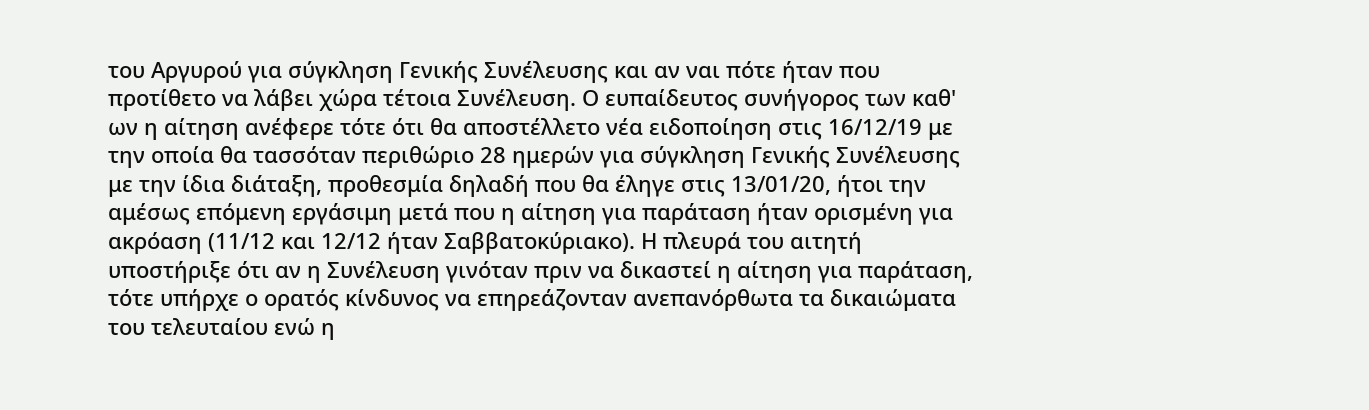του Αργυρού για σύγκληση Γενικής Συνέλευσης και αν ναι πότε ήταν που προτίθετο να λάβει χώρα τέτοια Συνέλευση. Ο ευπαίδευτος συνήγορος των καθ' ων η αίτηση ανέφερε τότε ότι θα αποστέλλετο νέα ειδοποίηση στις 16/12/19 με την οποία θα τασσόταν περιθώριο 28 ημερών για σύγκληση Γενικής Συνέλευσης με την ίδια διάταξη, προθεσμία δηλαδή που θα έληγε στις 13/01/20, ήτοι την αμέσως επόμενη εργάσιμη μετά που η αίτηση για παράταση ήταν ορισμένη για ακρόαση (11/12 και 12/12 ήταν Σαββατοκύριακο). Η πλευρά του αιτητή υποστήριξε ότι αν η Συνέλευση γινόταν πριν να δικαστεί η αίτηση για παράταση, τότε υπήρχε ο ορατός κίνδυνος να επηρεάζονταν ανεπανόρθωτα τα δικαιώματα του τελευταίου ενώ η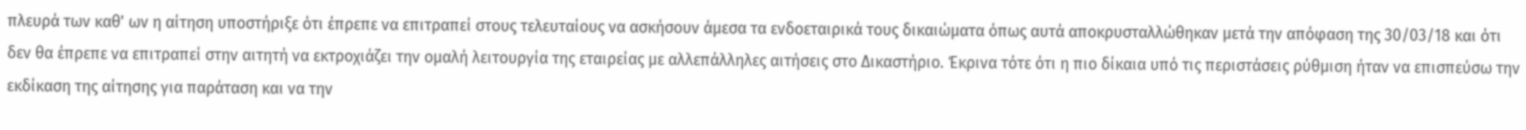πλευρά των καθ' ων η αίτηση υποστήριξε ότι έπρεπε να επιτραπεί στους τελευταίους να ασκήσουν άμεσα τα ενδοεταιρικά τους δικαιώματα όπως αυτά αποκρυσταλλώθηκαν μετά την απόφαση της 30/03/18 και ότι δεν θα έπρεπε να επιτραπεί στην αιτητή να εκτροχιάζει την ομαλή λειτουργία της εταιρείας με αλλεπάλληλες αιτήσεις στο Δικαστήριο. Έκρινα τότε ότι η πιο δίκαια υπό τις περιστάσεις ρύθμιση ήταν να επισπεύσω την εκδίκαση της αίτησης για παράταση και να την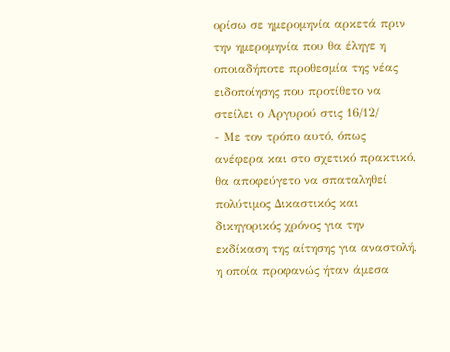ορίσω σε ημερομηνία αρκετά πριν την ημερομηνία που θα έληγε η οποιαδήποτε προθεσμία της νέας ειδοποίησης που προτίθετο να στείλει ο Αργυρού στις 16/12/
- Με τον τρόπο αυτό, όπως ανέφερα και στο σχετικό πρακτικό, θα αποφεύγετο να σπαταληθεί πολύτιμος Δικαστικός και δικηγορικός χρόνος για την εκδίκαση της αίτησης για αναστολή, η οποία προφανώς ήταν άμεσα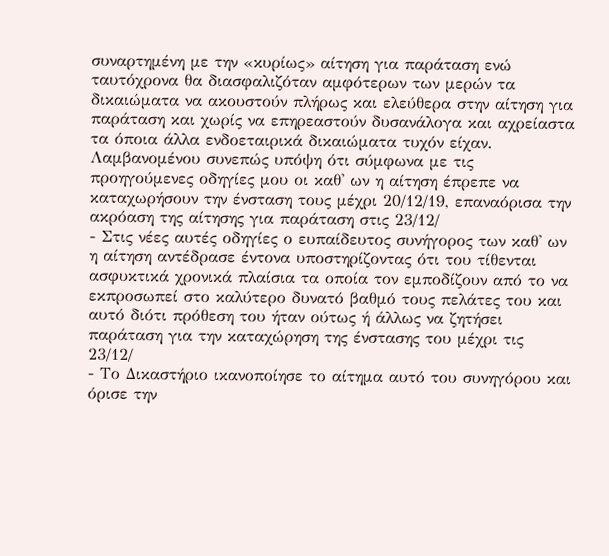συναρτημένη με την «κυρίως» αίτηση για παράταση ενώ ταυτόχρονα θα διασφαλιζόταν αμφότερων των μερών τα δικαιώματα να ακουστούν πλήρως και ελεύθερα στην αίτηση για παράταση και χωρίς να επηρεαστούν δυσανάλογα και αχρείαστα τα όποια άλλα ενδοεταιρικά δικαιώματα τυχόν είχαν. Λαμβανομένου συνεπώς υπόψη ότι σύμφωνα με τις προηγούμενες οδηγίες μου οι καθ' ων η αίτηση έπρεπε να καταχωρήσουν την ένσταση τους μέχρι 20/12/19, επαναόρισα την ακρόαση της αίτησης για παράταση στις 23/12/
- Στις νέες αυτές οδηγίες ο ευπαίδευτος συνήγορος των καθ' ων η αίτηση αντέδρασε έντονα υποστηρίζοντας ότι του τίθενται ασφυκτικά χρονικά πλαίσια τα οποία τον εμποδίζουν από το να εκπροσωπεί στο καλύτερο δυνατό βαθμό τους πελάτες του και αυτό διότι πρόθεση του ήταν ούτως ή άλλως να ζητήσει παράταση για την καταχώρηση της ένστασης του μέχρι τις 23/12/
- Το Δικαστήριο ικανοποίησε το αίτημα αυτό του συνηγόρου και όρισε την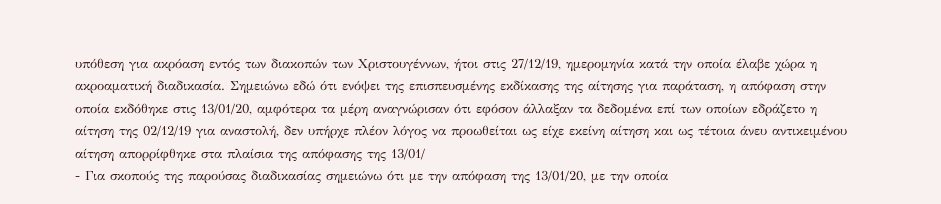υπόθεση για ακρόαση εντός των διακοπών των Χριστουγέννων, ήτοι στις 27/12/19, ημερομηνία κατά την οποία έλαβε χώρα η ακροαματική διαδικασία. Σημειώνω εδώ ότι ενόψει της επισπευσμένης εκδίκασης της αίτησης για παράταση, η απόφαση στην οποία εκδόθηκε στις 13/01/20, αμφότερα τα μέρη αναγνώρισαν ότι εφόσον άλλαξαν τα δεδομένα επί των οποίων εδράζετο η αίτηση της 02/12/19 για αναστολή, δεν υπήρχε πλέον λόγος να προωθείται ως είχε εκείνη αίτηση και ως τέτοια άνευ αντικειμένου αίτηση απορρίφθηκε στα πλαίσια της απόφασης της 13/01/
- Για σκοπούς της παρούσας διαδικασίας σημειώνω ότι με την απόφαση της 13/01/20, με την οποία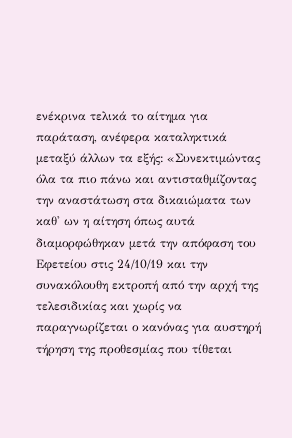ενέκρινα τελικά το αίτημα για παράταση, ανέφερα καταληκτικά μεταξύ άλλων τα εξής: «Συνεκτιμώντας όλα τα πιο πάνω και αντισταθμίζοντας την αναστάτωση στα δικαιώματα των καθ' ων η αίτηση όπως αυτά διαμορφώθηκαν μετά την απόφαση του Εφετείου στις 24/10/19 και την συνακόλουθη εκτροπή από την αρχή της τελεσιδικίας και χωρίς να παραγνωρίζεται ο κανόνας για αυστηρή τήρηση της προθεσμίας που τίθεται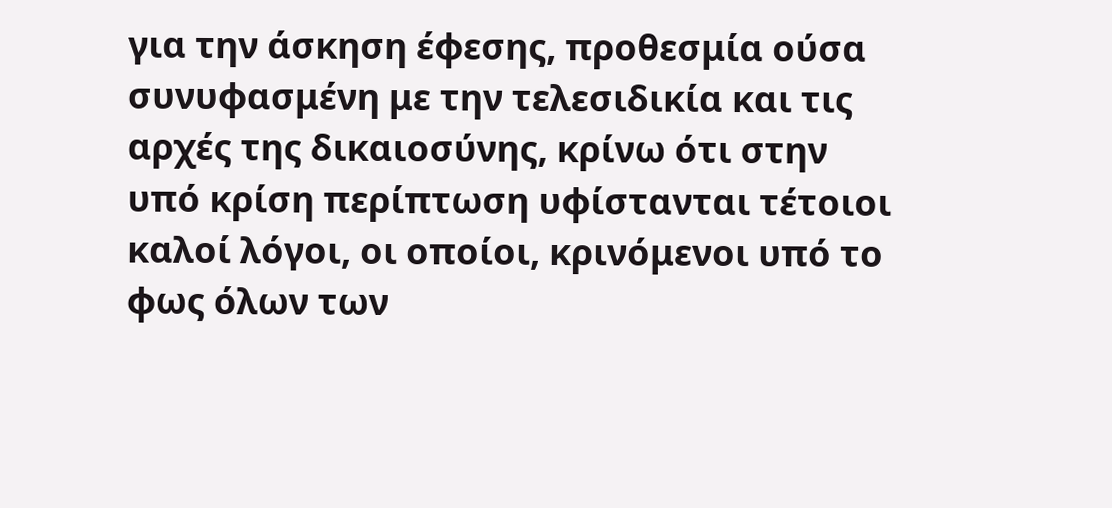για την άσκηση έφεσης, προθεσμία ούσα συνυφασμένη με την τελεσιδικία και τις αρχές της δικαιοσύνης, κρίνω ότι στην υπό κρίση περίπτωση υφίστανται τέτοιοι καλοί λόγοι, οι οποίοι, κρινόμενοι υπό το φως όλων των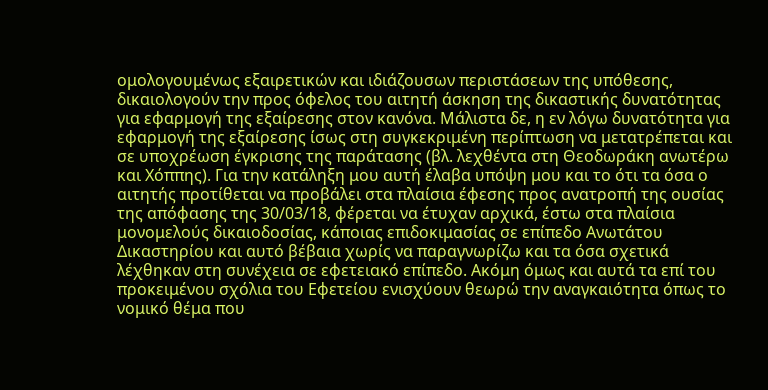ομολογουμένως εξαιρετικών και ιδιάζουσων περιστάσεων της υπόθεσης, δικαιολογούν την προς όφελος του αιτητή άσκηση της δικαστικής δυνατότητας για εφαρμογή της εξαίρεσης στον κανόνα. Μάλιστα δε, η εν λόγω δυνατότητα για εφαρμογή της εξαίρεσης ίσως στη συγκεκριμένη περίπτωση να μετατρέπεται και σε υποχρέωση έγκρισης της παράτασης (βλ. λεχθέντα στη Θεοδωράκη ανωτέρω και Χόππης). Για την κατάληξη μου αυτή έλαβα υπόψη μου και το ότι τα όσα ο αιτητής προτίθεται να προβάλει στα πλαίσια έφεσης προς ανατροπή της ουσίας της απόφασης της 30/03/18, φέρεται να έτυχαν αρχικά, έστω στα πλαίσια μονομελούς δικαιοδοσίας, κάποιας επιδοκιμασίας σε επίπεδο Ανωτάτου Δικαστηρίου και αυτό βέβαια χωρίς να παραγνωρίζω και τα όσα σχετικά λέχθηκαν στη συνέχεια σε εφετειακό επίπεδο. Ακόμη όμως και αυτά τα επί του προκειμένου σχόλια του Εφετείου ενισχύουν θεωρώ την αναγκαιότητα όπως το νομικό θέμα που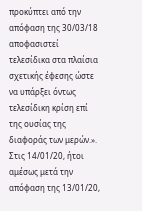προκύπτει από την απόφαση της 30/03/18 αποφασιστεί τελεσίδικα στα πλαίσια σχετικής έφεσης ώστε να υπάρξει όντως τελεσίδικη κρίση επί της ουσίας της διαφοράς των μερών.». Στις 14/01/20, ήτοι αμέσως μετά την απόφαση της 13/01/20,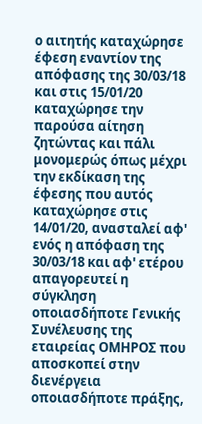ο αιτητής καταχώρησε έφεση εναντίον της απόφασης της 30/03/18 και στις 15/01/20 καταχώρησε την παρούσα αίτηση ζητώντας και πάλι μονομερώς όπως μέχρι την εκδίκαση της έφεσης που αυτός καταχώρησε στις 14/01/20, ανασταλεί αφ' ενός η απόφαση της 30/03/18 και αφ' ετέρου απαγορευτεί η σύγκληση οποιασδήποτε Γενικής Συνέλευσης της εταιρείας ΟΜΗΡΟΣ που αποσκοπεί στην διενέργεια οποιασδήποτε πράξης,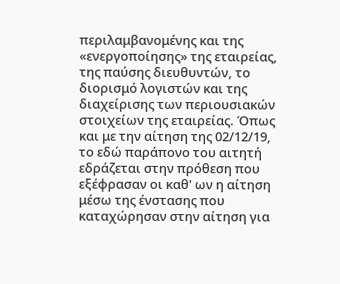περιλαμβανομένης και της «ενεργοποίησης» της εταιρείας, της παύσης διευθυντών, το διορισμό λογιστών και της διαχείρισης των περιουσιακών στοιχείων της εταιρείας. Όπως και με την αίτηση της 02/12/19, το εδώ παράπονο του αιτητή εδράζεται στην πρόθεση που εξέφρασαν οι καθ' ων η αίτηση μέσω της ένστασης που καταχώρησαν στην αίτηση για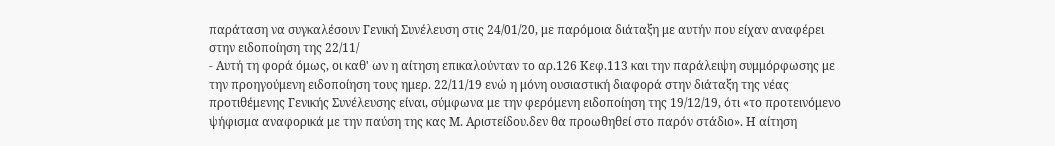παράταση να συγκαλέσουν Γενική Συνέλευση στις 24/01/20, με παρόμοια διάταξη με αυτήν που είχαν αναφέρει στην ειδοποίηση της 22/11/
- Αυτή τη φορά όμως, οι καθ' ων η αίτηση επικαλούνταν το αρ.126 Κεφ.113 και την παράλειψη συμμόρφωσης με την προηγούμενη ειδοποίηση τους ημερ. 22/11/19 ενώ η μόνη ουσιαστική διαφορά στην διάταξη της νέας προτιθέμενης Γενικής Συνέλευσης είναι, σύμφωνα με την φερόμενη ειδοποίηση της 19/12/19, ότι «το προτεινόμενο ψήφισμα αναφορικά με την παύση της κας Μ. Αριστείδου.δεν θα προωθηθεί στο παρόν στάδιο». Η αίτηση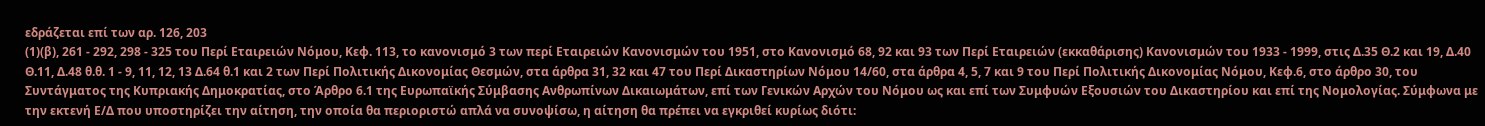εδράζεται επί των αρ. 126, 203
(1)(β), 261 - 292, 298 - 325 του Περί Εταιρειών Νόμου, Κεφ. 113, το κανονισμό 3 των περί Εταιρειών Κανονισμών του 1951, στο Κανονισμό 68, 92 και 93 των Περί Εταιρειών (εκκαθάρισης) Κανονισμών του 1933 - 1999, στις Δ.35 Θ.2 και 19, Δ.40 Θ.11, Δ.48 θ.θ. 1 - 9, 11, 12, 13 Δ.64 θ.1 και 2 των Περί Πολιτικής Δικονομίας Θεσμών, στα άρθρα 31, 32 και 47 του Περί Δικαστηρίων Νόμου 14/60, στα άρθρα 4, 5, 7 και 9 του Περί Πολιτικής Δικονομίας Νόμου, Κεφ.6, στο άρθρο 30, του Συντάγματος της Κυπριακής Δημοκρατίας, στο Άρθρο 6.1 της Ευρωπαϊκής Σύμβασης Ανθρωπίνων Δικαιωμάτων, επί των Γενικών Αρχών του Νόμου ως και επί των Συμφυών Εξουσιών του Δικαστηρίου και επί της Νομολογίας. Σύμφωνα με την εκτενή Ε/Δ που υποστηρίζει την αίτηση, την οποία θα περιοριστώ απλά να συνοψίσω, η αίτηση θα πρέπει να εγκριθεί κυρίως διότι: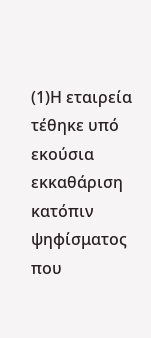(1)Η εταιρεία τέθηκε υπό εκούσια εκκαθάριση κατόπιν ψηφίσματος που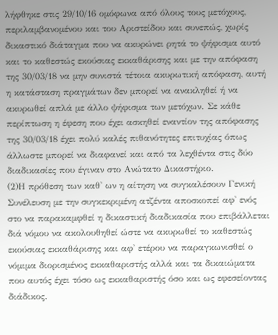λήφθηκε στις 29/10/16 ομόφωνα από όλους τους μετόχους, περιλαμβανομένου και του Αριστείδου και συνεπώς, χωρίς δικαστικό διάταγμα που να ακυρώνει ρητά το ψήφισμα αυτό και το καθεστώς εκούσιας εκκαθάρισης και με την απόφαση της 30/03/18 να μην συνιστά τέτοια ακυρωτική απόφαση, αυτή η κατάσταση πραγμάτων δεν μπορεί να ανακληθεί ή να ακυρωθεί απλά με άλλο ψήφισμα των μετόχων. Σε κάθε περίπτωση η έφεση που έχει ασκηθεί εναντίον της απόφασης της 30/03/18 έχει πολύ καλές πιθανότητες επιτυχίας όπως άλλωστε μπορεί να διαφανεί και από τα λεχθέντα στις δύο διαδικασίες που έγιναν στο Ανώτατο Δικαστήριο.
(2)Η πρόθεση των καθ' ων η αίτηση να συγκαλέσουν Γενική Συνέλευση με την συγκεκριμένη ατζέντα αποσκοπεί αφ' ενός στο να παρακαμφθεί η δικαστική διαδικασία που επιβάλλεται διά νόμου να ακολουθηθεί ώστε να ακυρωθεί το καθεστώς εκούσιας εκκαθάρισης και αφ' ετέρου να παραγκωνισθεί ο νόμιμα διορισμένος εκκαθαριστής αλλά και τα δικαιώματα που αυτός έχει τόσο ως εκκαθαριστής όσο και ως εφεσείοντας διάδικος.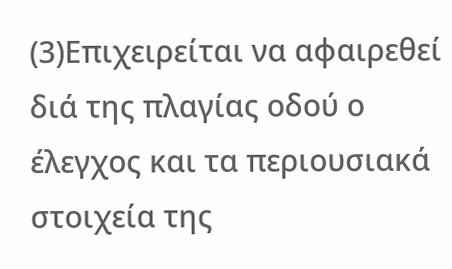(3)Επιχειρείται να αφαιρεθεί διά της πλαγίας οδού ο έλεγχος και τα περιουσιακά στοιχεία της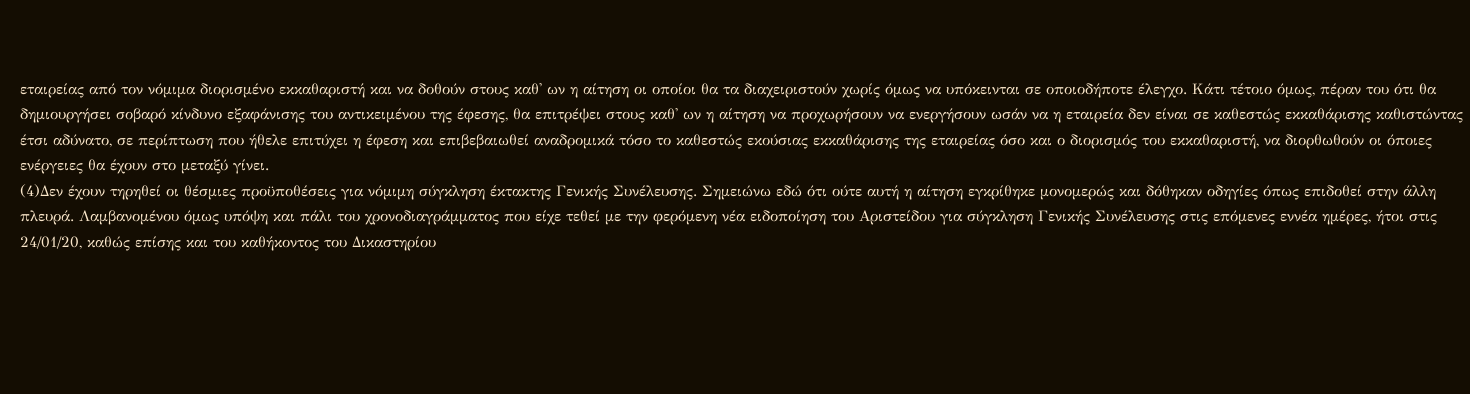εταιρείας από τον νόμιμα διορισμένο εκκαθαριστή και να δοθούν στους καθ' ων η αίτηση οι οποίοι θα τα διαχειριστούν χωρίς όμως να υπόκεινται σε οποιοδήποτε έλεγχο. Κάτι τέτοιο όμως, πέραν του ότι θα δημιουργήσει σοβαρό κίνδυνο εξαφάνισης του αντικειμένου της έφεσης, θα επιτρέψει στους καθ' ων η αίτηση να προχωρήσουν να ενεργήσουν ωσάν να η εταιρεία δεν είναι σε καθεστώς εκκαθάρισης καθιστώντας έτσι αδύνατο, σε περίπτωση που ήθελε επιτύχει η έφεση και επιβεβαιωθεί αναδρομικά τόσο το καθεστώς εκούσιας εκκαθάρισης της εταιρείας όσο και ο διορισμός του εκκαθαριστή, να διορθωθούν οι όποιες ενέργειες θα έχουν στο μεταξύ γίνει.
(4)Δεν έχουν τηρηθεί οι θέσμιες προϋποθέσεις για νόμιμη σύγκληση έκτακτης Γενικής Συνέλευσης. Σημειώνω εδώ ότι ούτε αυτή η αίτηση εγκρίθηκε μονομερώς και δόθηκαν οδηγίες όπως επιδοθεί στην άλλη πλευρά. Λαμβανομένου όμως υπόψη και πάλι του χρονοδιαγράμματος που είχε τεθεί με την φερόμενη νέα ειδοποίηση του Αριστείδου για σύγκληση Γενικής Συνέλευσης στις επόμενες εννέα ημέρες, ήτοι στις 24/01/20, καθώς επίσης και του καθήκοντος του Δικαστηρίου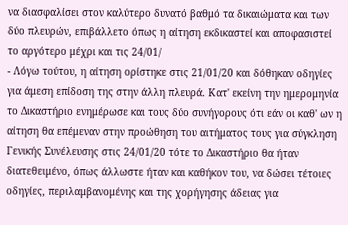να διασφαλίσει στον καλύτερο δυνατό βαθμό τα δικαιώματα και των δύο πλευρών, επιβάλλετο όπως η αίτηση εκδικαστεί και αποφασιστεί το αργότερο μέχρι και τις 24/01/
- Λόγω τούτου, η αίτηση ορίστηκε στις 21/01/20 και δόθηκαν οδηγίες για άμεση επίδοση της στην άλλη πλευρά. Κατ' εκείνη την ημερομηνία το Δικαστήριο ενημέρωσε και τους δύο συνήγορους ότι εάν οι καθ' ων η αίτηση θα επέμεναν στην προώθηση του αιτήματος τους για σύγκληση Γενικής Συνέλευσης στις 24/01/20 τότε το Δικαστήριο θα ήταν διατεθειμένο, όπως άλλωστε ήταν και καθήκον του, να δώσει τέτοιες οδηγίες, περιλαμβανομένης και της χορήγησης άδειας για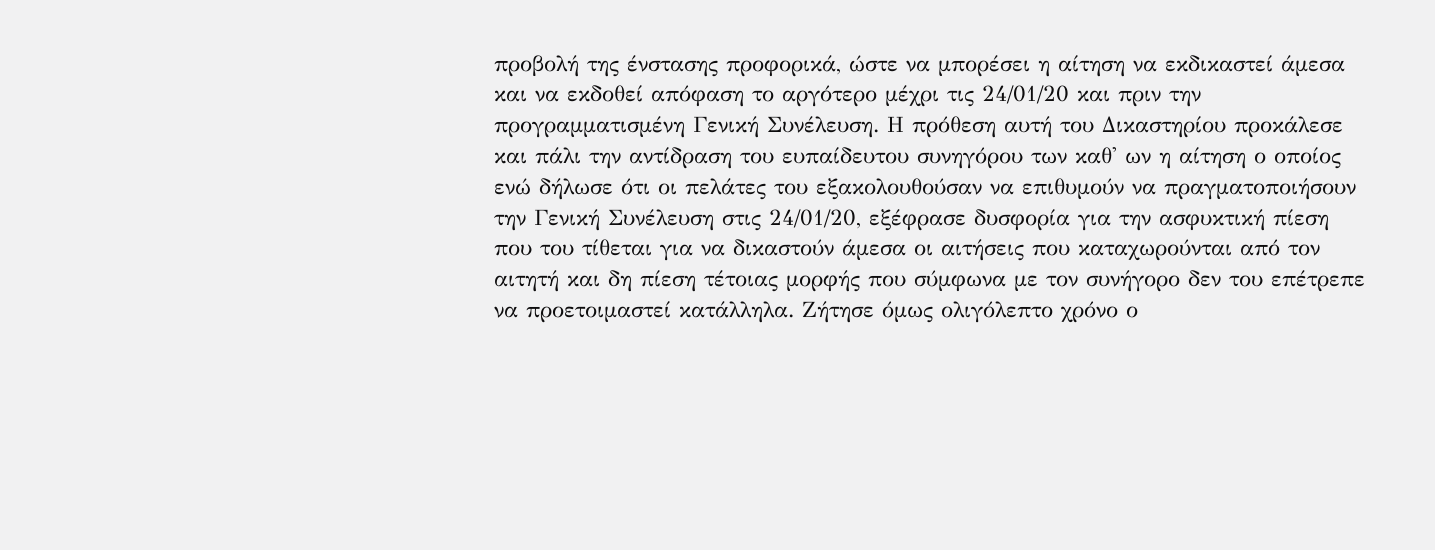προβολή της ένστασης προφορικά, ώστε να μπορέσει η αίτηση να εκδικαστεί άμεσα και να εκδοθεί απόφαση το αργότερο μέχρι τις 24/01/20 και πριν την προγραμματισμένη Γενική Συνέλευση. Η πρόθεση αυτή του Δικαστηρίου προκάλεσε και πάλι την αντίδραση του ευπαίδευτου συνηγόρου των καθ' ων η αίτηση ο οποίος ενώ δήλωσε ότι οι πελάτες του εξακολουθούσαν να επιθυμούν να πραγματοποιήσουν την Γενική Συνέλευση στις 24/01/20, εξέφρασε δυσφορία για την ασφυκτική πίεση που του τίθεται για να δικαστούν άμεσα οι αιτήσεις που καταχωρούνται από τον αιτητή και δη πίεση τέτοιας μορφής που σύμφωνα με τον συνήγορο δεν του επέτρεπε να προετοιμαστεί κατάλληλα. Ζήτησε όμως ολιγόλεπτο χρόνο ο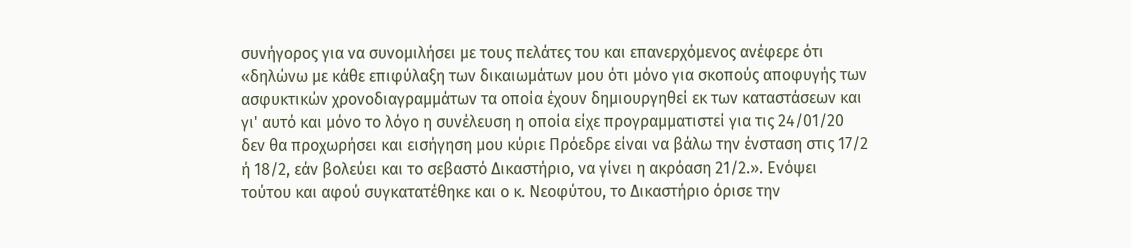συνήγορος για να συνομιλήσει με τους πελάτες του και επανερχόμενος ανέφερε ότι «δηλώνω με κάθε επιφύλαξη των δικαιωμάτων μου ότι μόνο για σκοπούς αποφυγής των ασφυκτικών χρονοδιαγραμμάτων τα οποία έχουν δημιουργηθεί εκ των καταστάσεων και γι' αυτό και μόνο το λόγο η συνέλευση η οποία είχε προγραμματιστεί για τις 24/01/20 δεν θα προχωρήσει και εισήγηση μου κύριε Πρόεδρε είναι να βάλω την ένσταση στις 17/2 ή 18/2, εάν βολεύει και το σεβαστό Δικαστήριο, να γίνει η ακρόαση 21/2.». Ενόψει τούτου και αφού συγκατατέθηκε και ο κ. Νεοφύτου, το Δικαστήριο όρισε την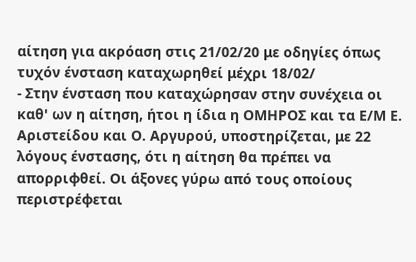αίτηση για ακρόαση στις 21/02/20 με οδηγίες όπως τυχόν ένσταση καταχωρηθεί μέχρι 18/02/
- Στην ένσταση που καταχώρησαν στην συνέχεια οι καθ' ων η αίτηση, ήτοι η ίδια η ΟΜΗΡΟΣ και τα Ε/Μ Ε. Αριστείδου και Ο. Αργυρού, υποστηρίζεται, με 22 λόγους ένστασης, ότι η αίτηση θα πρέπει να απορριφθεί. Οι άξονες γύρω από τους οποίους περιστρέφεται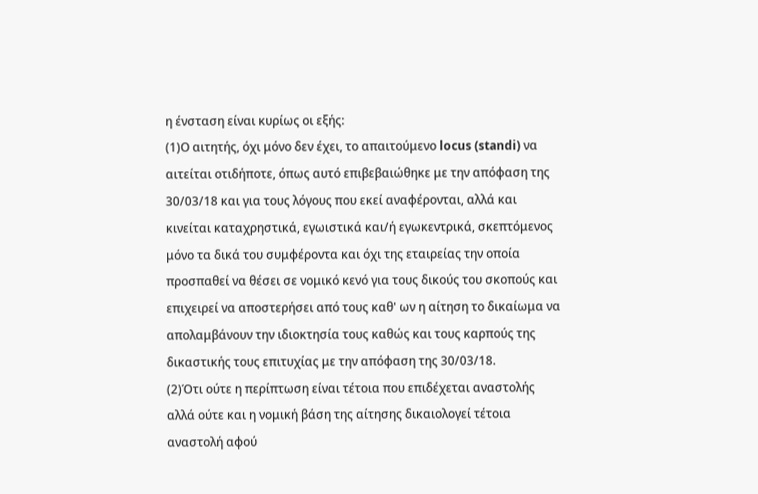η ένσταση είναι κυρίως οι εξής:
(1)Ο αιτητής, όχι μόνο δεν έχει, το απαιτούμενο locus (standi) να αιτείται οτιδήποτε, όπως αυτό επιβεβαιώθηκε με την απόφαση της 30/03/18 και για τους λόγους που εκεί αναφέρονται, αλλά και κινείται καταχρηστικά, εγωιστικά και/ή εγωκεντρικά, σκεπτόμενος μόνο τα δικά του συμφέροντα και όχι της εταιρείας την οποία προσπαθεί να θέσει σε νομικό κενό για τους δικούς του σκοπούς και επιχειρεί να αποστερήσει από τους καθ' ων η αίτηση το δικαίωμα να απολαμβάνουν την ιδιοκτησία τους καθώς και τους καρπούς της δικαστικής τους επιτυχίας με την απόφαση της 30/03/18.
(2)Ότι ούτε η περίπτωση είναι τέτοια που επιδέχεται αναστολής αλλά ούτε και η νομική βάση της αίτησης δικαιολογεί τέτοια αναστολή αφού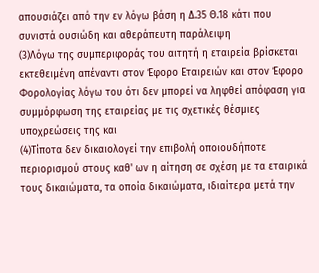απουσιάζει από την εν λόγω βάση η Δ.35 Θ.18 κάτι που συνιστά ουσιώδη και αθεράπευτη παράλειψη
(3)Λόγω της συμπεριφοράς του αιτητή η εταιρεία βρίσκεται εκτεθειμένη απέναντι στον Έφορο Εταιρειών και στον Έφορο Φορολογίας λόγω του ότι δεν μπορεί να ληφθεί απόφαση για συμμόρφωση της εταιρείας με τις σχετικές θέσμιες υποχρεώσεις της και
(4)Τίποτα δεν δικαιολογεί την επιβολή οποιουδήποτε περιορισμού στους καθ' ων η αίτηση σε σχέση με τα εταιρικά τους δικαιώματα, τα οποία δικαιώματα, ιδιαίτερα μετά την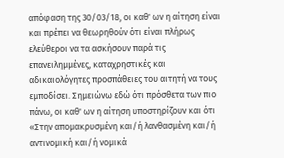απόφαση της 30/03/18, οι καθ' ων η αίτηση είναι και πρέπει να θεωρηθούν ότι είναι πλήρως ελεύθεροι να τα ασκήσουν παρά τις επανειλημμένες, καταχρηστικές και αδικαιολόγητες προσπάθειες του αιτητή να τους εμποδίσει. Σημειώνω εδώ ότι πρόσθετα των πιο πάνω, οι καθ' ων η αίτηση υποστηρίζουν και ότι «Στην απομακρυσμένη και/ή λανθασμένη και/ή αντινομική και/ή νομικά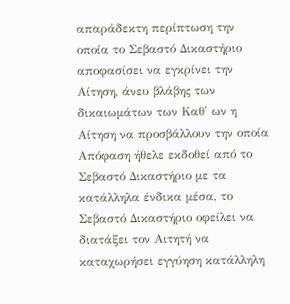απαράδεκτη περίπτωση την οποία το Σεβαστό Δικαστήριο αποφασίσει να εγκρίνει την Αίτηση, άνευ βλάβης των δικαιωμάτων των Καθ' ων η Αίτηση να προσβάλλουν την οποία Απόφαση ήθελε εκδοθεί από το Σεβαστό Δικαστήριο με τα κατάλληλα ένδικα μέσα, το Σεβαστό Δικαστήριο οφείλει να διατάξει τον Αιτητή να καταχωρήσει εγγύηση κατάλληλη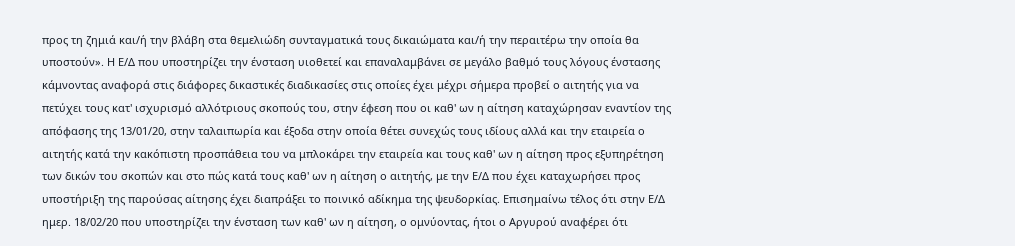προς τη ζημιά και/ή την βλάβη στα θεμελιώδη συνταγματικά τους δικαιώματα και/ή την περαιτέρω την οποία θα υποστούν». Η Ε/Δ που υποστηρίζει την ένσταση υιοθετεί και επαναλαμβάνει σε μεγάλο βαθμό τους λόγους ένστασης κάμνοντας αναφορά στις διάφορες δικαστικές διαδικασίες στις οποίες έχει μέχρι σήμερα προβεί ο αιτητής για να πετύχει τους κατ' ισχυρισμό αλλότριους σκοπούς του, στην έφεση που οι καθ' ων η αίτηση καταχώρησαν εναντίον της απόφασης της 13/01/20, στην ταλαιπωρία και έξοδα στην οποία θέτει συνεχώς τους ιδίους αλλά και την εταιρεία ο αιτητής κατά την κακόπιστη προσπάθεια του να μπλοκάρει την εταιρεία και τους καθ' ων η αίτηση προς εξυπηρέτηση των δικών του σκοπών και στο πώς κατά τους καθ' ων η αίτηση ο αιτητής, με την Ε/Δ που έχει καταχωρήσει προς υποστήριξη της παρούσας αίτησης έχει διαπράξει το ποινικό αδίκημα της ψευδορκίας. Επισημαίνω τέλος ότι στην Ε/Δ ημερ. 18/02/20 που υποστηρίζει την ένσταση των καθ' ων η αίτηση, ο ομνύοντας, ήτοι ο Αργυρού αναφέρει ότι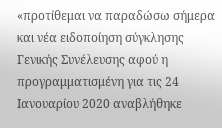«προτίθεμαι να παραδώσω σήμερα και νέα ειδοποίηση σύγκλησης Γενικής Συνέλευσης αφού η προγραμματισμένη για τις 24 Ιανουαρίου 2020 αναβλήθηκε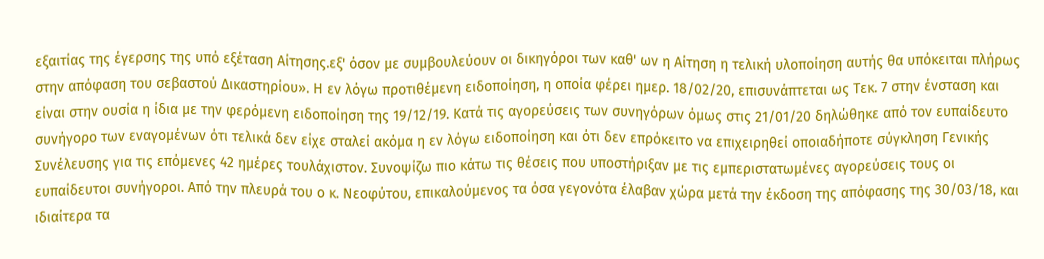εξαιτίας της έγερσης της υπό εξέταση Αίτησης.εξ' όσον με συμβουλεύουν οι δικηγόροι των καθ' ων η Αίτηση η τελική υλοποίηση αυτής θα υπόκειται πλήρως στην απόφαση του σεβαστού Δικαστηρίου». Η εν λόγω προτιθέμενη ειδοποίηση, η οποία φέρει ημερ. 18/02/20, επισυνάπτεται ως Τεκ. 7 στην ένσταση και είναι στην ουσία η ίδια με την φερόμενη ειδοποίηση της 19/12/19. Κατά τις αγορεύσεις των συνηγόρων όμως στις 21/01/20 δηλώθηκε από τον ευπαίδευτο συνήγορο των εναγομένων ότι τελικά δεν είχε σταλεί ακόμα η εν λόγω ειδοποίηση και ότι δεν επρόκειτο να επιχειρηθεί οποιαδήποτε σύγκληση Γενικής Συνέλευσης για τις επόμενες 42 ημέρες τουλάχιστον. Συνοψίζω πιο κάτω τις θέσεις που υποστήριξαν με τις εμπεριστατωμένες αγορεύσεις τους οι ευπαίδευτοι συνήγοροι. Από την πλευρά του ο κ. Νεοφύτου, επικαλούμενος τα όσα γεγονότα έλαβαν χώρα μετά την έκδοση της απόφασης της 30/03/18, και ιδιαίτερα τα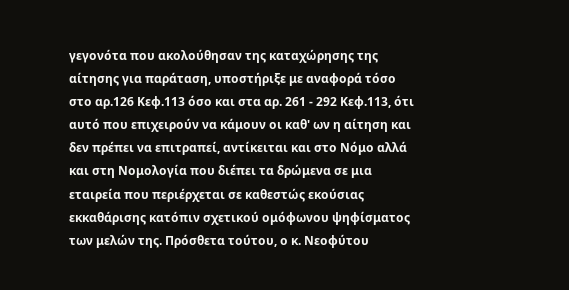γεγονότα που ακολούθησαν της καταχώρησης της αίτησης για παράταση, υποστήριξε με αναφορά τόσο στο αρ.126 Κεφ.113 όσο και στα αρ. 261 - 292 Κεφ.113, ότι αυτό που επιχειρούν να κάμουν οι καθ' ων η αίτηση και δεν πρέπει να επιτραπεί, αντίκειται και στο Νόμο αλλά και στη Νομολογία που διέπει τα δρώμενα σε μια εταιρεία που περιέρχεται σε καθεστώς εκούσιας εκκαθάρισης κατόπιν σχετικού ομόφωνου ψηφίσματος των μελών της. Πρόσθετα τούτου, ο κ. Νεοφύτου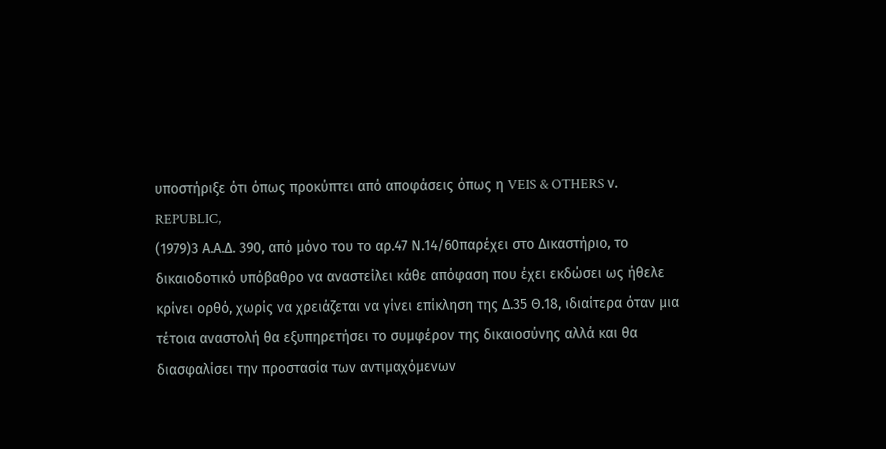υποστήριξε ότι όπως προκύπτει από αποφάσεις όπως η VEIS & OTHERS ν. REPUBLIC,
(1979)3 Α.Α.Δ. 390, από μόνο του το αρ.47 Ν.14/60παρέχει στο Δικαστήριο, το δικαιοδοτικό υπόβαθρο να αναστείλει κάθε απόφαση που έχει εκδώσει ως ήθελε κρίνει ορθό, χωρίς να χρειάζεται να γίνει επίκληση της Δ.35 Θ.18, ιδιαίτερα όταν μια τέτοια αναστολή θα εξυπηρετήσει το συμφέρον της δικαιοσύνης αλλά και θα διασφαλίσει την προστασία των αντιμαχόμενων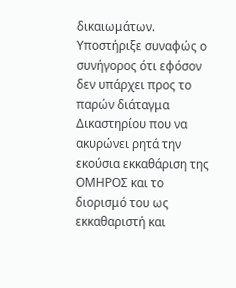δικαιωμάτων. Υποστήριξε συναφώς ο συνήγορος ότι εφόσον δεν υπάρχει προς το παρών διάταγμα Δικαστηρίου που να ακυρώνει ρητά την εκούσια εκκαθάριση της ΟΜΗΡΟΣ και το διορισμό του ως εκκαθαριστή και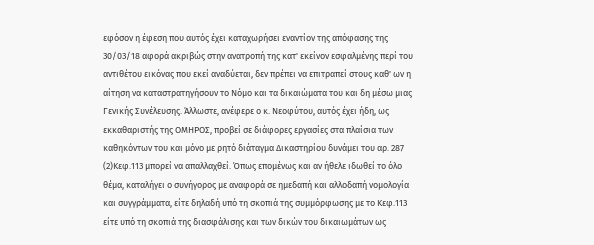εφόσον η έφεση που αυτός έχει καταχωρήσει εναντίον της απόφασης της 30/03/18 αφορά ακριβώς στην ανατροπή της κατ' εκείνον εσφαλμένης περί του αντιθέτου εικόνας που εκεί αναδύεται, δεν πρέπει να επιτραπεί στους καθ' ων η αίτηση να καταστρατηγήσουν το Νόμο και τα δικαιώματα του και δη μέσω μιας Γενικής Συνέλευσης. Άλλωστε, ανέφερε ο κ. Νεοφύτου, αυτός έχει ήδη, ως εκκαθαριστής της ΟΜΗΡΟΣ, προβεί σε διάφορες εργασίες στα πλαίσια των καθηκόντων του και μόνο με ρητό διάταγμα Δικαστηρίου δυνάμει του αρ. 287
(2)Κεφ.113 μπορεί να απαλλαχθεί. Όπως επομένως και αν ήθελε ιδωθεί το όλο θέμα, καταλήγει ο συνήγορος με αναφορά σε ημεδαπή και αλλοδαπή νομολογία και συγγράμματα, είτε δηλαδή υπό τη σκοπιά της συμμόρφωσης με το Κεφ.113 είτε υπό τη σκοπιά της διασφάλισης και των δικών του δικαιωμάτων ως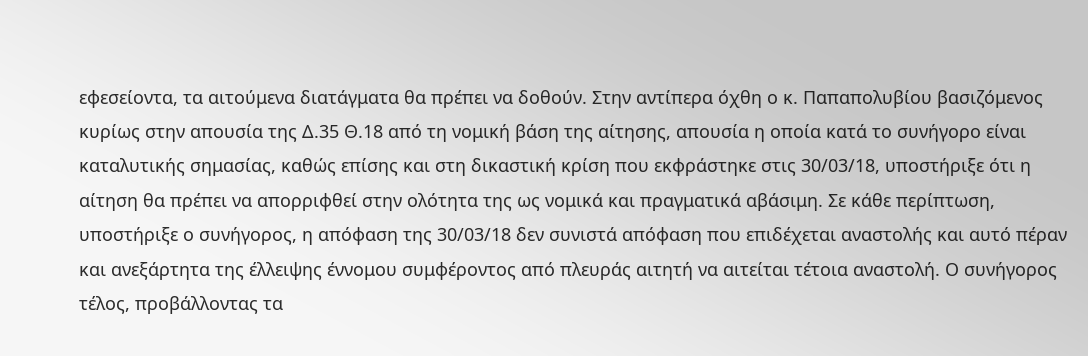εφεσείοντα, τα αιτούμενα διατάγματα θα πρέπει να δοθούν. Στην αντίπερα όχθη ο κ. Παπαπολυβίου βασιζόμενος κυρίως στην απουσία της Δ.35 Θ.18 από τη νομική βάση της αίτησης, απουσία η οποία κατά το συνήγορο είναι καταλυτικής σημασίας, καθώς επίσης και στη δικαστική κρίση που εκφράστηκε στις 30/03/18, υποστήριξε ότι η αίτηση θα πρέπει να απορριφθεί στην ολότητα της ως νομικά και πραγματικά αβάσιμη. Σε κάθε περίπτωση, υποστήριξε ο συνήγορος, η απόφαση της 30/03/18 δεν συνιστά απόφαση που επιδέχεται αναστολής και αυτό πέραν και ανεξάρτητα της έλλειψης έννομου συμφέροντος από πλευράς αιτητή να αιτείται τέτοια αναστολή. Ο συνήγορος τέλος, προβάλλοντας τα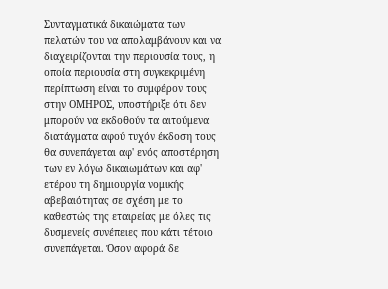Συνταγματικά δικαιώματα των πελατών του να απολαμβάνουν και να διαχειρίζονται την περιουσία τους, η οποία περιουσία στη συγκεκριμένη περίπτωση είναι το συμφέρον τους στην ΟΜΗΡΟΣ, υποστήριξε ότι δεν μπορούν να εκδοθούν τα αιτούμενα διατάγματα αφού τυχόν έκδοση τους θα συνεπάγεται αφ' ενός αποστέρηση των εν λόγω δικαιωμάτων και αφ' ετέρου τη δημιουργία νομικής αβεβαιότητας σε σχέση με το καθεστώς της εταιρείας με όλες τις δυσμενείς συνέπειες που κάτι τέτοιο συνεπάγεται. Όσον αφορά δε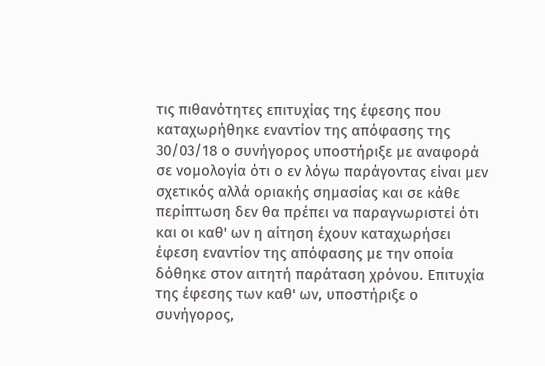τις πιθανότητες επιτυχίας της έφεσης που καταχωρήθηκε εναντίον της απόφασης της 30/03/18 ο συνήγορος υποστήριξε με αναφορά σε νομολογία ότι ο εν λόγω παράγοντας είναι μεν σχετικός αλλά οριακής σημασίας και σε κάθε περίπτωση δεν θα πρέπει να παραγνωριστεί ότι και οι καθ' ων η αίτηση έχουν καταχωρήσει έφεση εναντίον της απόφασης με την οποία δόθηκε στον αιτητή παράταση χρόνου. Επιτυχία της έφεσης των καθ' ων, υποστήριξε ο συνήγορος,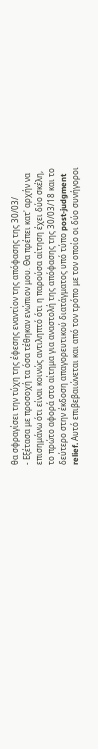θα σφραγίσει την τύχη της έφεσης εναντίον της απόφασης της 30/03/
- Εξέτασα με προσοχή τα όσα τέθηκαν ενώπιον μου. Θα πρέπει κατ' αρχήν να επισημάνω ότι είναι κοινώς αντιληπτό ότι η παρούσα αίτηση έχει δύο σκέλη, το πρώτο αφορά στο αίτημα για αναστολή της απόφασης της 30/03/18 και το δεύτερο στην έκδοση απαγορευτικού διατάγματος υπό τύπο post-judgment relief. Αυτό επιβεβαιώνεται και από τον τρόπο με τον οποίο οι δύο συνήγοροι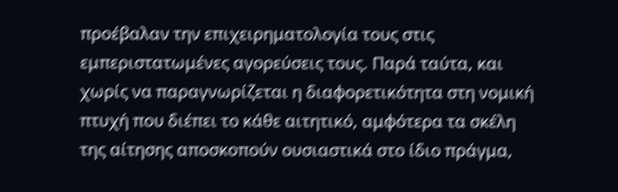προέβαλαν την επιχειρηματολογία τους στις εμπεριστατωμένες αγορεύσεις τους. Παρά ταύτα, και χωρίς να παραγνωρίζεται η διαφορετικότητα στη νομική πτυχή που διέπει το κάθε αιτητικό, αμφότερα τα σκέλη της αίτησης αποσκοπούν ουσιαστικά στο ίδιο πράγμα,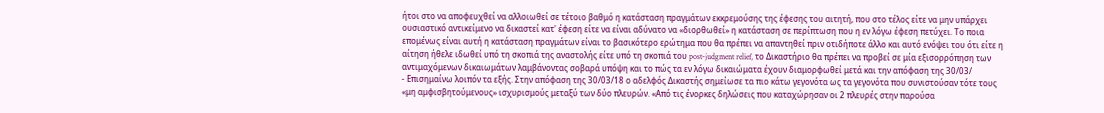ήτοι στο να αποφευχθεί να αλλοιωθεί σε τέτοιο βαθμό η κατάσταση πραγμάτων εκκρεμούσης της έφεσης του αιτητή, που στο τέλος είτε να μην υπάρχει ουσιαστικό αντικείμενο να δικαστεί κατ' έφεση είτε να είναι αδύνατο να «διορθωθεί» η κατάσταση σε περίπτωση που η εν λόγω έφεση πετύχει. Το ποια επομένως είναι αυτή η κατάσταση πραγμάτων είναι το βασικότερο ερώτημα που θα πρέπει να απαντηθεί πριν οτιδήποτε άλλο και αυτό ενόψει του ότι είτε η αίτηση ήθελε ιδωθεί υπό τη σκοπιά της αναστολής είτε υπό τη σκοπιά του post-judgment relief, το Δικαστήριο θα πρέπει να προβεί σε μία εξισορρόπηση των αντιμαχόμενων δικαιωμάτων λαμβάνοντας σοβαρά υπόψη και το πώς τα εν λόγω δικαιώματα έχουν διαμορφωθεί μετά και την απόφαση της 30/03/
- Επισημαίνω λοιπόν τα εξής. Στην απόφαση της 30/03/18 ο αδελφός Δικαστής σημείωσε τα πιο κάτω γεγονότα ως τα γεγονότα που συνιστούσαν τότε τους «μη αμφισβητούμενους» ισχυρισμούς μεταξύ των δύο πλευρών. «Από τις ένορκες δηλώσεις που καταχώρησαν οι 2 πλευρές στην παρούσα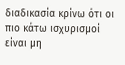διαδικασία κρίνω ότι οι πιο κάτω ισχυρισμοί είναι μη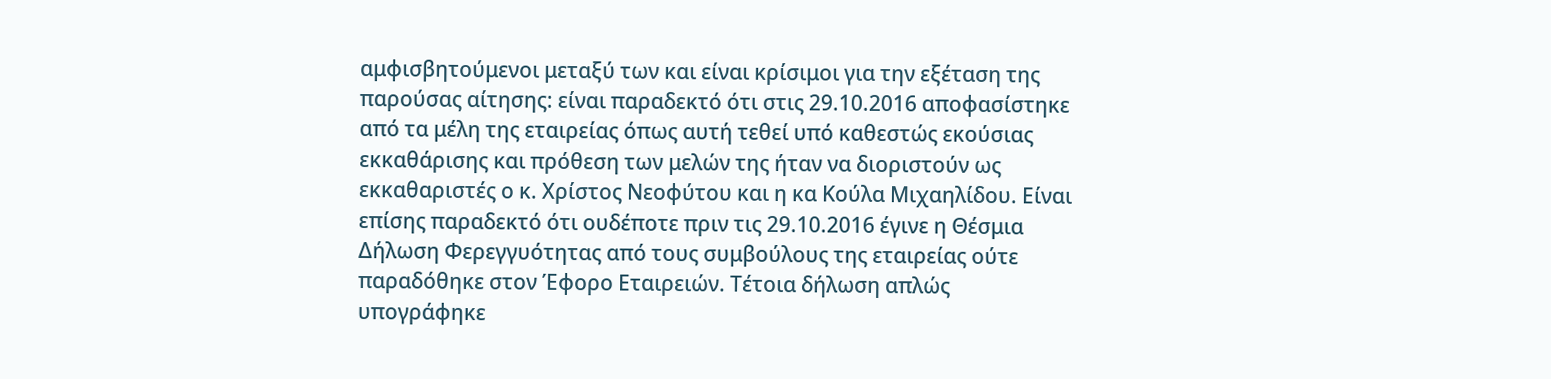αμφισβητούμενοι μεταξύ των και είναι κρίσιμοι για την εξέταση της παρούσας αίτησης: είναι παραδεκτό ότι στις 29.10.2016 αποφασίστηκε από τα μέλη της εταιρείας όπως αυτή τεθεί υπό καθεστώς εκούσιας εκκαθάρισης και πρόθεση των μελών της ήταν να διοριστούν ως εκκαθαριστές ο κ. Χρίστος Νεοφύτου και η κα Κούλα Μιχαηλίδου. Είναι επίσης παραδεκτό ότι ουδέποτε πριν τις 29.10.2016 έγινε η Θέσμια Δήλωση Φερεγγυότητας από τους συμβούλους της εταιρείας ούτε παραδόθηκε στον Έφορο Εταιρειών. Τέτοια δήλωση απλώς υπογράφηκε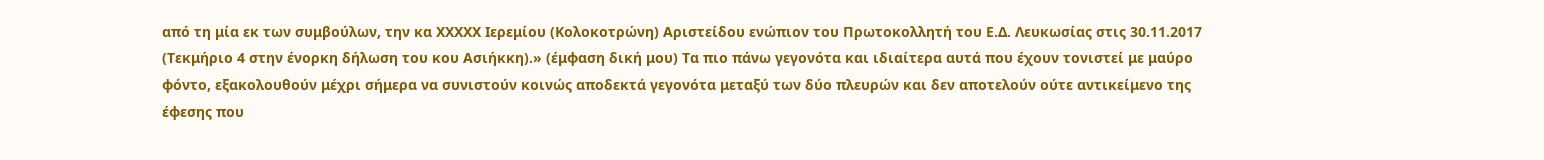από τη μία εκ των συμβούλων, την κα XXXXX Ιερεμίου (Κολοκοτρώνη) Αριστείδου ενώπιον του Πρωτοκολλητή του Ε.Δ. Λευκωσίας στις 30.11.2017 (Τεκμήριο 4 στην ένορκη δήλωση του κου Ασιήκκη).» (έμφαση δική μου) Τα πιο πάνω γεγονότα και ιδιαίτερα αυτά που έχουν τονιστεί με μαύρο φόντο, εξακολουθούν μέχρι σήμερα να συνιστούν κοινώς αποδεκτά γεγονότα μεταξύ των δύο πλευρών και δεν αποτελούν ούτε αντικείμενο της έφεσης που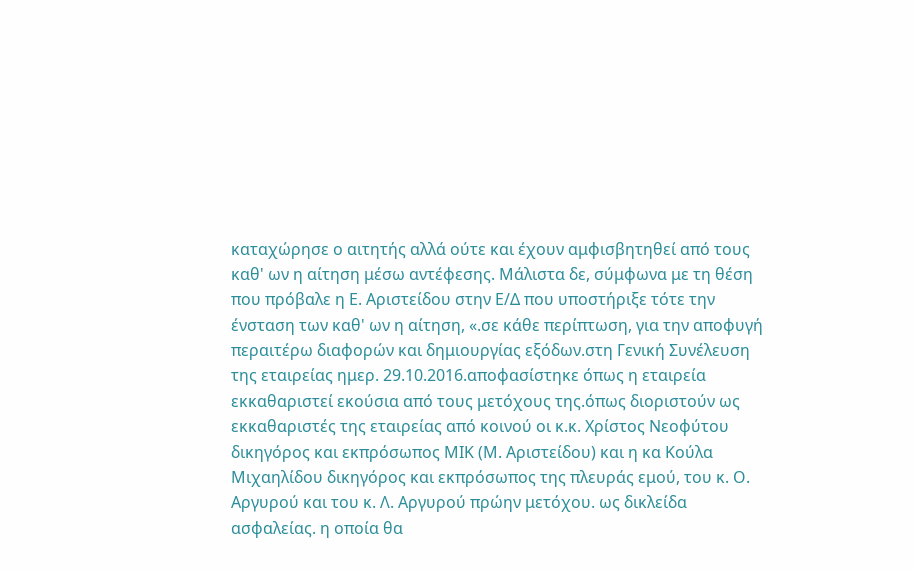καταχώρησε ο αιτητής αλλά ούτε και έχουν αμφισβητηθεί από τους καθ' ων η αίτηση μέσω αντέφεσης. Μάλιστα δε, σύμφωνα με τη θέση που πρόβαλε η Ε. Αριστείδου στην Ε/Δ που υποστήριξε τότε την ένσταση των καθ' ων η αίτηση, «.σε κάθε περίπτωση, για την αποφυγή περαιτέρω διαφορών και δημιουργίας εξόδων.στη Γενική Συνέλευση της εταιρείας ημερ. 29.10.2016.αποφασίστηκε όπως η εταιρεία εκκαθαριστεί εκούσια από τους μετόχους της.όπως διοριστούν ως εκκαθαριστές της εταιρείας από κοινού οι κ.κ. Χρίστος Νεοφύτου δικηγόρος και εκπρόσωπος ΜΙΚ (Μ. Αριστείδου) και η κα Κούλα Μιχαηλίδου δικηγόρος και εκπρόσωπος της πλευράς εμού, του κ. Ο. Αργυρού και του κ. Λ. Αργυρού πρώην μετόχου. ως δικλείδα ασφαλείας. η οποία θα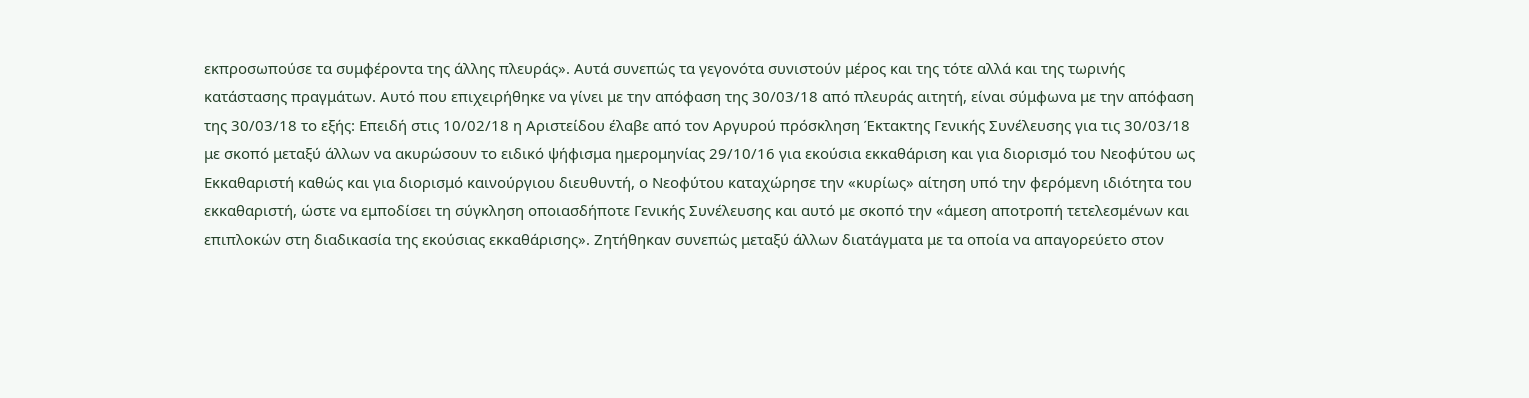εκπροσωπούσε τα συμφέροντα της άλλης πλευράς». Αυτά συνεπώς τα γεγονότα συνιστούν μέρος και της τότε αλλά και της τωρινής κατάστασης πραγμάτων. Αυτό που επιχειρήθηκε να γίνει με την απόφαση της 30/03/18 από πλευράς αιτητή, είναι σύμφωνα με την απόφαση της 30/03/18 το εξής: Επειδή στις 10/02/18 η Αριστείδου έλαβε από τον Αργυρού πρόσκληση Έκτακτης Γενικής Συνέλευσης για τις 30/03/18 με σκοπό μεταξύ άλλων να ακυρώσουν το ειδικό ψήφισμα ημερομηνίας 29/10/16 για εκούσια εκκαθάριση και για διορισμό του Νεοφύτου ως Εκκαθαριστή καθώς και για διορισμό καινούργιου διευθυντή, ο Νεοφύτου καταχώρησε την «κυρίως» αίτηση υπό την φερόμενη ιδιότητα του εκκαθαριστή, ώστε να εμποδίσει τη σύγκληση οποιασδήποτε Γενικής Συνέλευσης και αυτό με σκοπό την «άμεση αποτροπή τετελεσμένων και επιπλοκών στη διαδικασία της εκούσιας εκκαθάρισης». Ζητήθηκαν συνεπώς μεταξύ άλλων διατάγματα με τα οποία να απαγορεύετο στον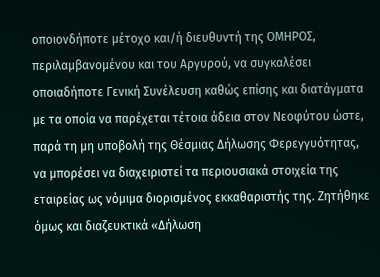οποιονδήποτε μέτοχο και/ή διευθυντή της ΟΜΗΡΟΣ, περιλαμβανομένου και του Αργυρού, να συγκαλέσει οποιαδήποτε Γενική Συνέλευση καθώς επίσης και διατάγματα με τα οποία να παρέχεται τέτοια άδεια στον Νεοφύτου ώστε, παρά τη μη υποβολή της Θέσμιας Δήλωσης Φερεγγυότητας, να μπορέσει να διαχειριστεί τα περιουσιακά στοιχεία της εταιρείας ως νόμιμα διορισμένος εκκαθαριστής της. Ζητήθηκε όμως και διαζευκτικά «Δήλωση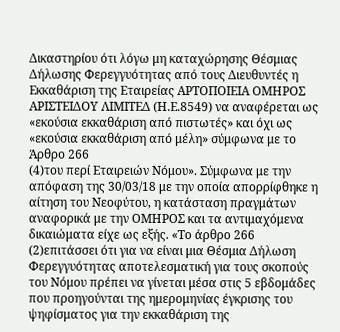Δικαστηρίου ότι λόγω μη καταχώρησης Θέσμιας Δήλωσης Φερεγγυότητας από τους Διευθυντές η Εκκαθάριση της Εταιρείας ΑΡΤΟΠΟΙΕΙΑ ΟΜΗΡΟΣ ΑΡΙΣΤΕΙΔΟΥ ΛΙΜΙΤΕΔ (Η.Ε.8549) να αναφέρεται ως «εκούσια εκκαθάριση από πιστωτές» και όχι ως «εκούσια εκκαθάριση από μέλη» σύμφωνα με το Άρθρο 266
(4)του περί Εταιρειών Νόμου». Σύμφωνα με την απόφαση της 30/03/18 με την οποία απορρίφθηκε η αίτηση του Νεοφύτου, η κατάσταση πραγμάτων αναφορικά με την ΟΜΗΡΟΣ και τα αντιμαχόμενα δικαιώματα είχε ως εξής. «Το άρθρο 266
(2)επιτάσσει ότι για να είναι μια Θέσμια Δήλωση Φερεγγυότητας αποτελεσματική για τους σκοπούς του Νόμου πρέπει να γίνεται μέσα στις 5 εβδομάδες που προηγούνται της ημερομηνίας έγκρισης του ψηφίσματος για την εκκαθάριση της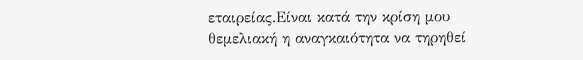εταιρείας.Είναι κατά την κρίση μου θεμελιακή η αναγκαιότητα να τηρηθεί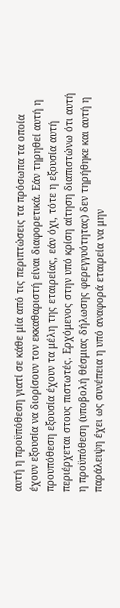αυτή η προϋπόθεση γιατί σε κάθε μία από τις περιπτώσεις τα πρόσωπα τα οποία έχουν εξουσία να διορίσουν τον εκκαθαριστή είναι διαφορετικά. Εάν τηρηθεί αυτή η προυπόθεση εξουσία έχουν τα μέλη της εταιρείας, εάν όχι, τότε η εξουσία αυτή περιέρχεται στους πιστωτές. Ερχόμενος στην υπό κρίση αίτηση διαπιστώνω ότι αυτή η προϋπόθεση (υποβολή θέσμιας δήλωσης φερεγγυότητας) δεν τηρήθηκε και αυτή η παράλειψη έχει ως συνέπεια η υπό αναφορά εταιρεία να μην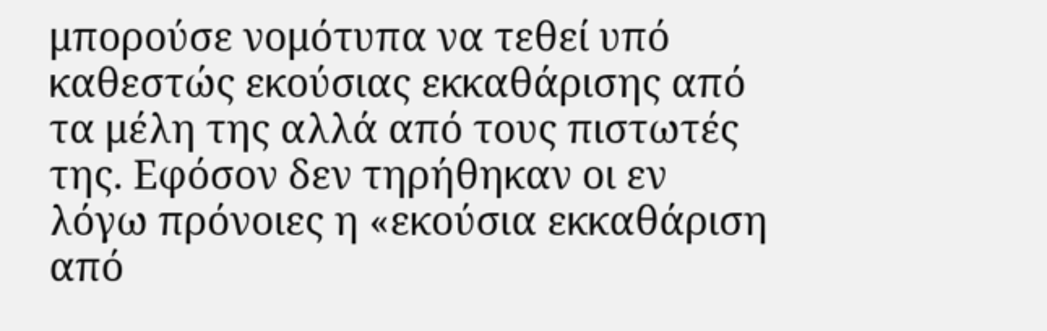μπορούσε νομότυπα να τεθεί υπό καθεστώς εκούσιας εκκαθάρισης από τα μέλη της αλλά από τους πιστωτές της. Εφόσον δεν τηρήθηκαν οι εν λόγω πρόνοιες η «εκούσια εκκαθάριση από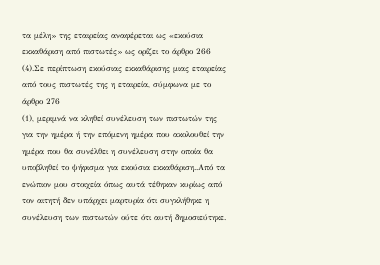τα μέλη» της εταιρείας αναφέρεται ως «εκούσια εκκαθάριση από πιστωτές» ως ορίζει το άρθρο 266
(4).Σε περίπτωση εκούσιας εκκαθάρισης μιας εταιρείας από τους πιστωτές της η εταιρεία, σύμφωνα με το άρθρο 276
(1), μεριμνά να κληθεί συνέλευση των πιστωτών της για την ημέρα ή την επόμενη ημέρα που ακολουθεί την ημέρα που θα συνέλθει η συνέλευση στην οποία θα υποβληθεί το ψήφισμα για εκούσια εκκαθάριση..Από τα ενώπιον μου στοιχεία όπως αυτά τέθηκαν κυρίως από τον αιτητή δεν υπάρχει μαρτυρία ότι συγκλήθηκε η συνέλευση των πιστωτών ούτε ότι αυτή δημοσιεύτηκε.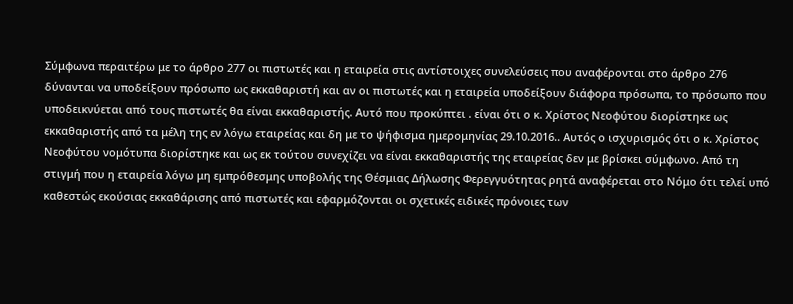Σύμφωνα περαιτέρω με το άρθρο 277 οι πιστωτές και η εταιρεία στις αντίστοιχες συνελεύσεις που αναφέρονται στο άρθρο 276 δύνανται να υποδείξουν πρόσωπο ως εκκαθαριστή και αν οι πιστωτές και η εταιρεία υποδείξουν διάφορα πρόσωπα, το πρόσωπο που υποδεικνύεται από τους πιστωτές θα είναι εκκαθαριστής. Αυτό που προκύπτει . είναι ότι ο κ. Χρίστος Νεοφύτου διορίστηκε ως εκκαθαριστής από τα μέλη της εν λόγω εταιρείας και δη με το ψήφισμα ημερομηνίας 29.10.2016.. Αυτός ο ισχυρισμός ότι ο κ. Χρίστος Νεοφύτου νομότυπα διορίστηκε και ως εκ τούτου συνεχίζει να είναι εκκαθαριστής της εταιρείας δεν με βρίσκει σύμφωνο. Από τη στιγμή που η εταιρεία λόγω μη εμπρόθεσμης υποβολής της Θέσμιας Δήλωσης Φερεγγυότητας ρητά αναφέρεται στο Νόμο ότι τελεί υπό καθεστώς εκούσιας εκκαθάρισης από πιστωτές και εφαρμόζονται οι σχετικές ειδικές πρόνοιες των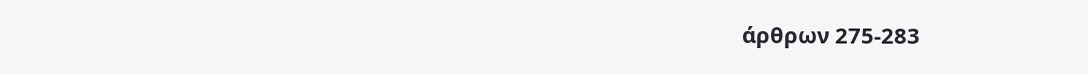άρθρων 275-283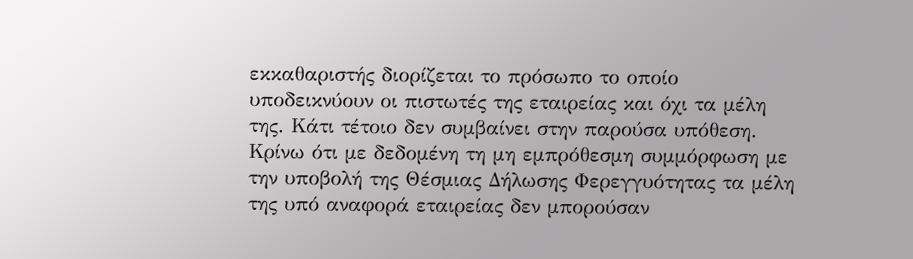εκκαθαριστής διορίζεται το πρόσωπο το οποίο υποδεικνύουν οι πιστωτές της εταιρείας και όχι τα μέλη της. Κάτι τέτοιο δεν συμβαίνει στην παρούσα υπόθεση. Κρίνω ότι με δεδομένη τη μη εμπρόθεσμη συμμόρφωση με την υποβολή της Θέσμιας Δήλωσης Φερεγγυότητας τα μέλη της υπό αναφορά εταιρείας δεν μπορούσαν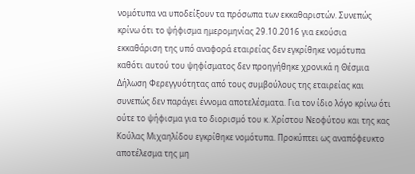νομότυπα να υποδείξουν τα πρόσωπα των εκκαθαριστών. Συνεπώς κρίνω ότι το ψήφισμα ημερομηνίας 29.10.2016 για εκούσια εκκαθάριση της υπό αναφορά εταιρείας δεν εγκρίθηκε νομότυπα καθότι αυτού του ψηφίσματος δεν προηγήθηκε χρονικά η Θέσμια Δήλωση Φερεγγυότητας από τους συμβούλους της εταιρείας και συνεπώς δεν παράγει έννομα αποτελέσματα. Για τον ίδιο λόγο κρίνω ότι ούτε το ψήφισμα για το διορισμό του κ. Χρίστου Νεοφύτου και της κας Κούλας Μιχαηλίδου εγκρίθηκε νομότυπα. Προκύπτει ως αναπόφευκτο αποτέλεσμα της μη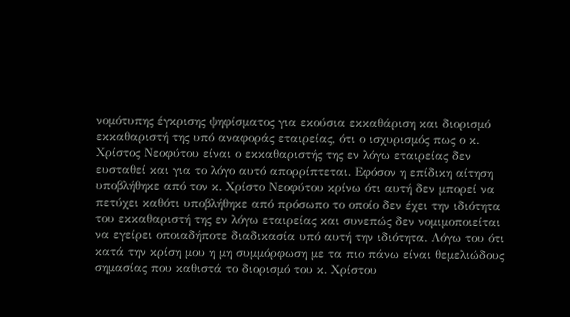νομότυπης έγκρισης ψηφίσματος για εκούσια εκκαθάριση και διορισμό εκκαθαριστή της υπό αναφοράς εταιρείας, ότι ο ισχυρισμός πως ο κ. Χρίστος Νεοφύτου είναι ο εκκαθαριστής της εν λόγω εταιρείας δεν ευσταθεί και για το λόγο αυτό απορρίπτεται. Εφόσον η επίδικη αίτηση υποβλήθηκε από τον κ. Χρίστο Νεοφύτου κρίνω ότι αυτή δεν μπορεί να πετύχει καθότι υποβλήθηκε από πρόσωπο το οποίο δεν έχει την ιδιότητα του εκκαθαριστή της εν λόγω εταιρείας και συνεπώς δεν νομιμοποιείται να εγείρει οποιαδήποτε διαδικασία υπό αυτή την ιδιότητα. Λόγω του ότι κατά την κρίση μου η μη συμμόρφωση με τα πιο πάνω είναι θεμελιώδους σημασίας που καθιστά το διορισμό του κ. Χρίστου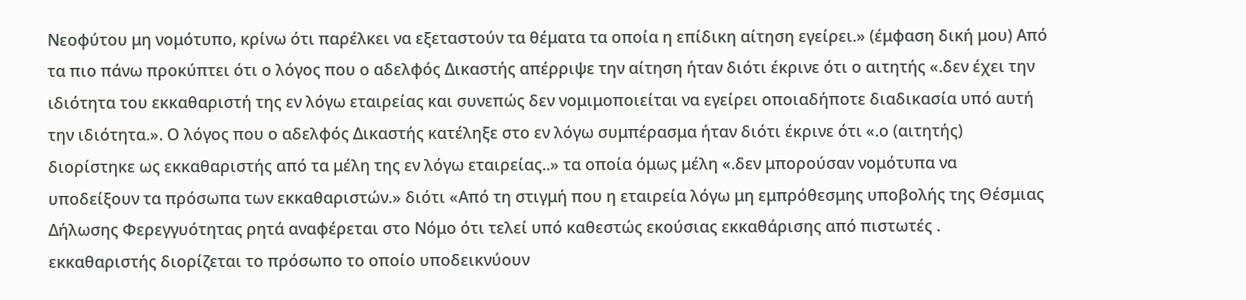Νεοφύτου μη νομότυπο, κρίνω ότι παρέλκει να εξεταστούν τα θέματα τα οποία η επίδικη αίτηση εγείρει.» (έμφαση δική μου) Από τα πιο πάνω προκύπτει ότι ο λόγος που ο αδελφός Δικαστής απέρριψε την αίτηση ήταν διότι έκρινε ότι ο αιτητής «.δεν έχει την ιδιότητα του εκκαθαριστή της εν λόγω εταιρείας και συνεπώς δεν νομιμοποιείται να εγείρει οποιαδήποτε διαδικασία υπό αυτή την ιδιότητα.». Ο λόγος που ο αδελφός Δικαστής κατέληξε στο εν λόγω συμπέρασμα ήταν διότι έκρινε ότι «.ο (αιτητής) διορίστηκε ως εκκαθαριστής από τα μέλη της εν λόγω εταιρείας..» τα οποία όμως μέλη «.δεν μπορούσαν νομότυπα να υποδείξουν τα πρόσωπα των εκκαθαριστών.» διότι «Από τη στιγμή που η εταιρεία λόγω μη εμπρόθεσμης υποβολής της Θέσμιας Δήλωσης Φερεγγυότητας ρητά αναφέρεται στο Νόμο ότι τελεί υπό καθεστώς εκούσιας εκκαθάρισης από πιστωτές . εκκαθαριστής διορίζεται το πρόσωπο το οποίο υποδεικνύουν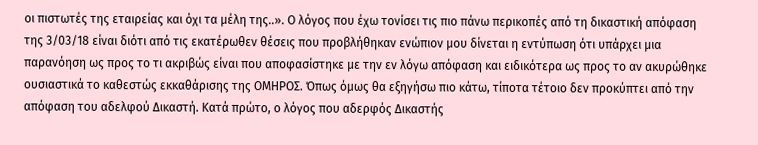οι πιστωτές της εταιρείας και όχι τα μέλη της..». Ο λόγος που έχω τονίσει τις πιο πάνω περικοπές από τη δικαστική απόφαση της 3/03/18 είναι διότι από τις εκατέρωθεν θέσεις που προβλήθηκαν ενώπιον μου δίνεται η εντύπωση ότι υπάρχει μια παρανόηση ως προς το τι ακριβώς είναι που αποφασίστηκε με την εν λόγω απόφαση και ειδικότερα ως προς το αν ακυρώθηκε ουσιαστικά το καθεστώς εκκαθάρισης της ΟΜΗΡΟΣ. Όπως όμως θα εξηγήσω πιο κάτω, τίποτα τέτοιο δεν προκύπτει από την απόφαση του αδελφού Δικαστή. Κατά πρώτο, ο λόγος που αδερφός Δικαστής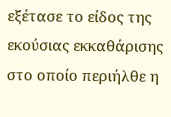εξέτασε το είδος της εκούσιας εκκαθάρισης στο οποίο περιήλθε η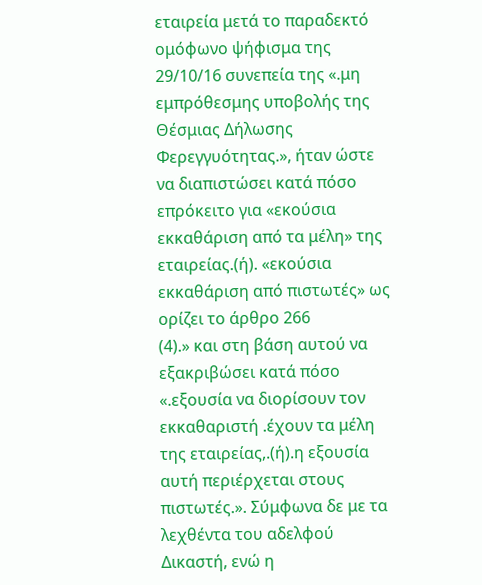εταιρεία μετά το παραδεκτό ομόφωνο ψήφισμα της 29/10/16 συνεπεία της «.μη εμπρόθεσμης υποβολής της Θέσμιας Δήλωσης Φερεγγυότητας.», ήταν ώστε να διαπιστώσει κατά πόσο επρόκειτο για «εκούσια εκκαθάριση από τα μέλη» της εταιρείας.(ή). «εκούσια εκκαθάριση από πιστωτές» ως ορίζει το άρθρο 266
(4).» και στη βάση αυτού να εξακριβώσει κατά πόσο «.εξουσία να διορίσουν τον εκκαθαριστή .έχουν τα μέλη της εταιρείας,.(ή).η εξουσία αυτή περιέρχεται στους πιστωτές.». Σύμφωνα δε με τα λεχθέντα του αδελφού Δικαστή, ενώ η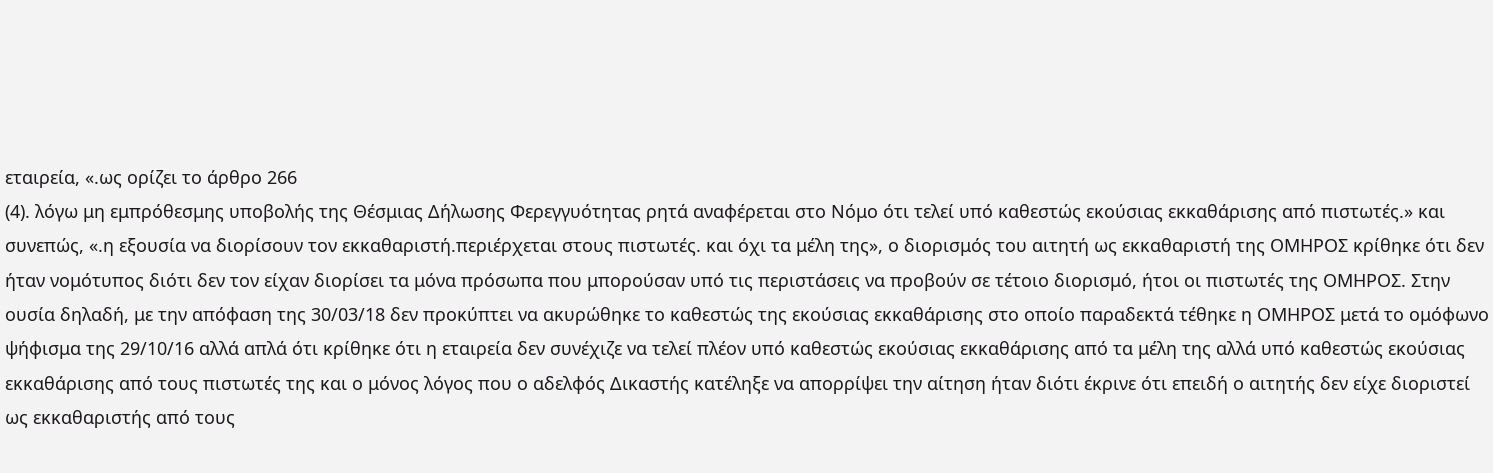εταιρεία, «.ως ορίζει το άρθρο 266
(4). λόγω μη εμπρόθεσμης υποβολής της Θέσμιας Δήλωσης Φερεγγυότητας ρητά αναφέρεται στο Νόμο ότι τελεί υπό καθεστώς εκούσιας εκκαθάρισης από πιστωτές.» και συνεπώς, «.η εξουσία να διορίσουν τον εκκαθαριστή.περιέρχεται στους πιστωτές. και όχι τα μέλη της», ο διορισμός του αιτητή ως εκκαθαριστή της ΟΜΗΡΟΣ κρίθηκε ότι δεν ήταν νομότυπος διότι δεν τον είχαν διορίσει τα μόνα πρόσωπα που μπορούσαν υπό τις περιστάσεις να προβούν σε τέτοιο διορισμό, ήτοι οι πιστωτές της ΟΜΗΡΟΣ. Στην ουσία δηλαδή, με την απόφαση της 30/03/18 δεν προκύπτει να ακυρώθηκε το καθεστώς της εκούσιας εκκαθάρισης στο οποίο παραδεκτά τέθηκε η ΟΜΗΡΟΣ μετά το ομόφωνο ψήφισμα της 29/10/16 αλλά απλά ότι κρίθηκε ότι η εταιρεία δεν συνέχιζε να τελεί πλέον υπό καθεστώς εκούσιας εκκαθάρισης από τα μέλη της αλλά υπό καθεστώς εκούσιας εκκαθάρισης από τους πιστωτές της και ο μόνος λόγος που ο αδελφός Δικαστής κατέληξε να απορρίψει την αίτηση ήταν διότι έκρινε ότι επειδή ο αιτητής δεν είχε διοριστεί ως εκκαθαριστής από τους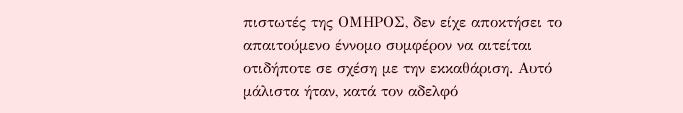πιστωτές της ΟΜΗΡΟΣ, δεν είχε αποκτήσει το απαιτούμενο έννομο συμφέρον να αιτείται οτιδήποτε σε σχέση με την εκκαθάριση. Αυτό μάλιστα ήταν, κατά τον αδελφό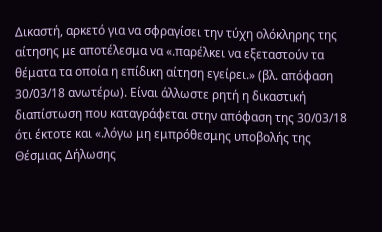Δικαστή, αρκετό για να σφραγίσει την τύχη ολόκληρης της αίτησης με αποτέλεσμα να «.παρέλκει να εξεταστούν τα θέματα τα οποία η επίδικη αίτηση εγείρει.» (βλ. απόφαση 30/03/18 ανωτέρω). Είναι άλλωστε ρητή η δικαστική διαπίστωση που καταγράφεται στην απόφαση της 30/03/18 ότι έκτοτε και «.λόγω μη εμπρόθεσμης υποβολής της Θέσμιας Δήλωσης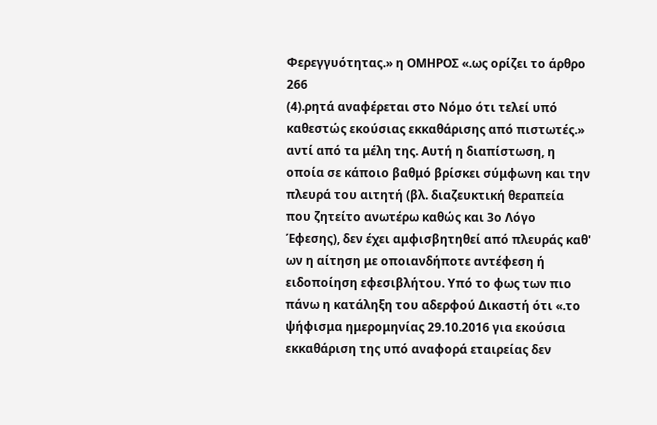Φερεγγυότητας.» η ΟΜΗΡΟΣ «.ως ορίζει το άρθρο 266
(4).ρητά αναφέρεται στο Νόμο ότι τελεί υπό καθεστώς εκούσιας εκκαθάρισης από πιστωτές.» αντί από τα μέλη της. Αυτή η διαπίστωση, η οποία σε κάποιο βαθμό βρίσκει σύμφωνη και την πλευρά του αιτητή (βλ. διαζευκτική θεραπεία που ζητείτο ανωτέρω καθώς και 3ο Λόγο Έφεσης), δεν έχει αμφισβητηθεί από πλευράς καθ' ων η αίτηση με οποιανδήποτε αντέφεση ή ειδοποίηση εφεσιβλήτου. Υπό το φως των πιο πάνω η κατάληξη του αδερφού Δικαστή ότι «.το ψήφισμα ημερομηνίας 29.10.2016 για εκούσια εκκαθάριση της υπό αναφορά εταιρείας δεν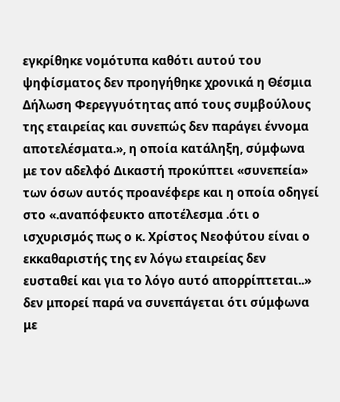εγκρίθηκε νομότυπα καθότι αυτού του ψηφίσματος δεν προηγήθηκε χρονικά η Θέσμια Δήλωση Φερεγγυότητας από τους συμβούλους της εταιρείας και συνεπώς δεν παράγει έννομα αποτελέσματα.», η οποία κατάληξη, σύμφωνα με τον αδελφό Δικαστή προκύπτει «συνεπεία» των όσων αυτός προανέφερε και η οποία οδηγεί στο «.αναπόφευκτο αποτέλεσμα .ότι ο ισχυρισμός πως ο κ. Χρίστος Νεοφύτου είναι ο εκκαθαριστής της εν λόγω εταιρείας δεν ευσταθεί και για το λόγο αυτό απορρίπτεται..» δεν μπορεί παρά να συνεπάγεται ότι σύμφωνα με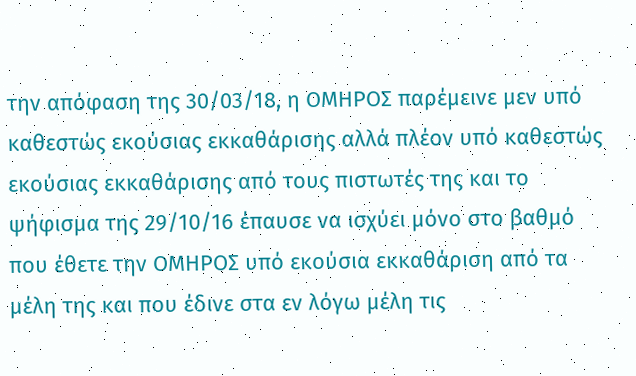την απόφαση της 30/03/18, η ΟΜΗΡΟΣ παρέμεινε μεν υπό καθεστώς εκούσιας εκκαθάρισης αλλά πλέον υπό καθεστώς εκούσιας εκκαθάρισης από τους πιστωτές της και το ψήφισμα της 29/10/16 έπαυσε να ισχύει μόνο στο βαθμό που έθετε την ΟΜΗΡΟΣ υπό εκούσια εκκαθάριση από τα μέλη της και που έδινε στα εν λόγω μέλη τις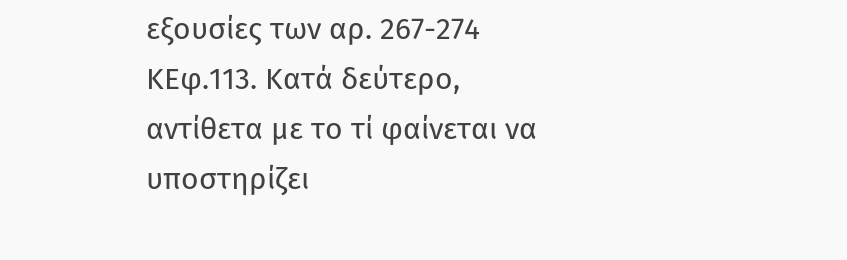εξουσίες των αρ. 267-274 ΚΕφ.113. Κατά δεύτερο, αντίθετα με το τί φαίνεται να υποστηρίζει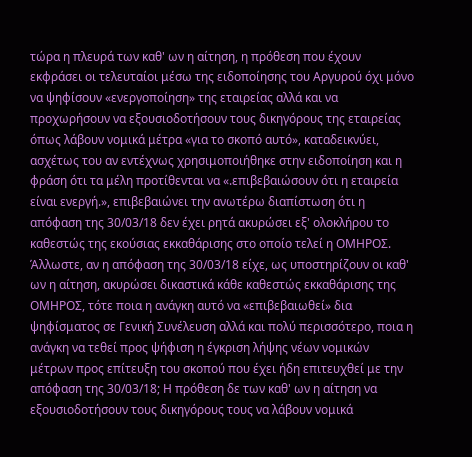τώρα η πλευρά των καθ' ων η αίτηση, η πρόθεση που έχουν εκφράσει οι τελευταίοι μέσω της ειδοποίησης του Αργυρού όχι μόνο να ψηφίσουν «ενεργοποίηση» της εταιρείας αλλά και να προχωρήσουν να εξουσιοδοτήσουν τους δικηγόρους της εταιρείας όπως λάβουν νομικά μέτρα «για το σκοπό αυτό», καταδεικνύει, ασχέτως του αν εντέχνως χρησιμοποιήθηκε στην ειδοποίηση και η φράση ότι τα μέλη προτίθενται να «.επιβεβαιώσουν ότι η εταιρεία είναι ενεργή.», επιβεβαιώνει την ανωτέρω διαπίστωση ότι η απόφαση της 30/03/18 δεν έχει ρητά ακυρώσει εξ' ολοκλήρου το καθεστώς της εκούσιας εκκαθάρισης στο οποίο τελεί η ΟΜΗΡΟΣ. Άλλωστε, αν η απόφαση της 30/03/18 είχε, ως υποστηρίζουν οι καθ' ων η αίτηση, ακυρώσει δικαστικά κάθε καθεστώς εκκαθάρισης της ΟΜΗΡΟΣ, τότε ποια η ανάγκη αυτό να «επιβεβαιωθεί» δια ψηφίσματος σε Γενική Συνέλευση αλλά και πολύ περισσότερο, ποια η ανάγκη να τεθεί προς ψήφιση η έγκριση λήψης νέων νομικών μέτρων προς επίτευξη του σκοπού που έχει ήδη επιτευχθεί με την απόφαση της 30/03/18; Η πρόθεση δε των καθ' ων η αίτηση να εξουσιοδοτήσουν τους δικηγόρους τους να λάβουν νομικά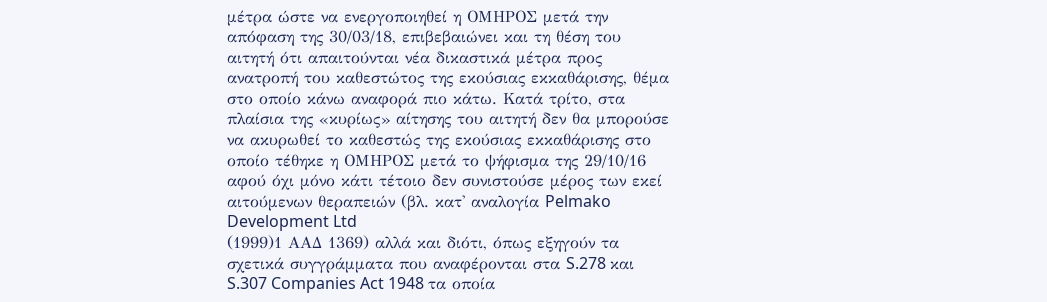μέτρα ώστε να ενεργοποιηθεί η ΟΜΗΡΟΣ μετά την απόφαση της 30/03/18, επιβεβαιώνει και τη θέση του αιτητή ότι απαιτούνται νέα δικαστικά μέτρα προς ανατροπή του καθεστώτος της εκούσιας εκκαθάρισης, θέμα στο οποίο κάνω αναφορά πιο κάτω. Κατά τρίτο, στα πλαίσια της «κυρίως» αίτησης του αιτητή δεν θα μπορούσε να ακυρωθεί το καθεστώς της εκούσιας εκκαθάρισης στο οποίο τέθηκε η ΟΜΗΡΟΣ μετά το ψήφισμα της 29/10/16 αφού όχι μόνο κάτι τέτοιο δεν συνιστούσε μέρος των εκεί αιτούμενων θεραπειών (βλ. κατ' αναλογία Pelmako Development Ltd
(1999)1 ΑΑΔ 1369) αλλά και διότι, όπως εξηγούν τα σχετικά συγγράμματα που αναφέρονται στα S.278 και S.307 Companies Act 1948 τα οποία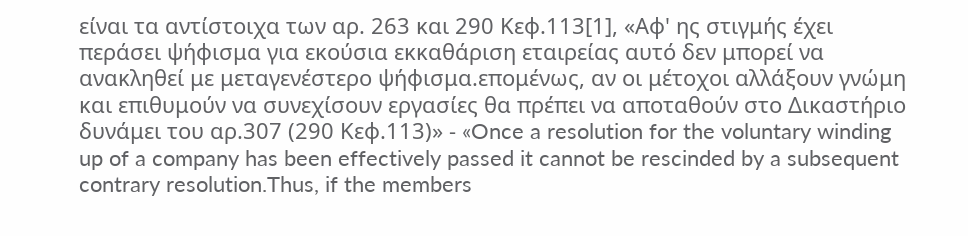είναι τα αντίστοιχα των αρ. 263 και 290 Κεφ.113[1], «Αφ' ης στιγμής έχει περάσει ψήφισμα για εκούσια εκκαθάριση εταιρείας αυτό δεν μπορεί να ανακληθεί με μεταγενέστερο ψήφισμα.επομένως, αν οι μέτοχοι αλλάξουν γνώμη και επιθυμούν να συνεχίσουν εργασίες θα πρέπει να αποταθούν στο Δικαστήριο δυνάμει του αρ.307 (290 Κεφ.113)» - «Once a resolution for the voluntary winding up of a company has been effectively passed it cannot be rescinded by a subsequent contrary resolution.Thus, if the members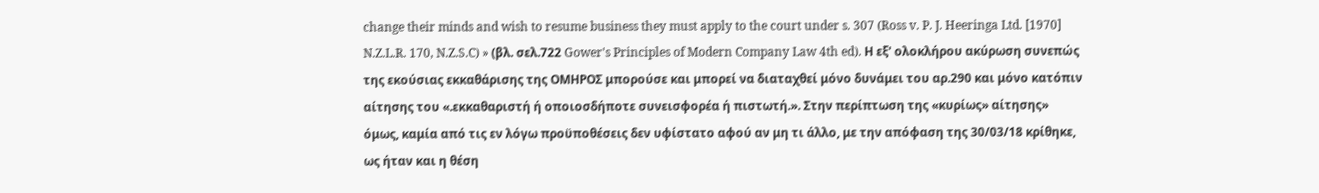change their minds and wish to resume business they must apply to the court under s. 307 (Ross v. P. J. Heeringa Ltd. [1970] N.Z.L.R. 170, N.Z.S.C) » (βλ. σελ.722 Gower's Principles of Modern Company Law 4th ed). Η εξ' ολοκλήρου ακύρωση συνεπώς της εκούσιας εκκαθάρισης της ΟΜΗΡΟΣ μπορούσε και μπορεί να διαταχθεί μόνο δυνάμει του αρ.290 και μόνο κατόπιν αίτησης του «.εκκαθαριστή ή οποιοσδήποτε συνεισφορέα ή πιστωτή.». Στην περίπτωση της «κυρίως» αίτησης» όμως, καμία από τις εν λόγω προϋποθέσεις δεν υφίστατο αφού αν μη τι άλλο, με την απόφαση της 30/03/18 κρίθηκε, ως ήταν και η θέση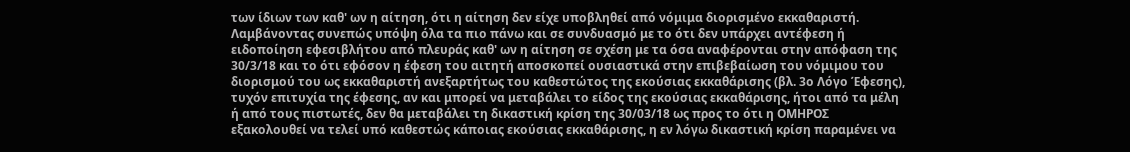των ίδιων των καθ' ων η αίτηση, ότι η αίτηση δεν είχε υποβληθεί από νόμιμα διορισμένο εκκαθαριστή. Λαμβάνοντας συνεπώς υπόψη όλα τα πιο πάνω και σε συνδυασμό με το ότι δεν υπάρχει αντέφεση ή ειδοποίηση εφεσιβλήτου από πλευράς καθ' ων η αίτηση σε σχέση με τα όσα αναφέρονται στην απόφαση της 30/3/18 και το ότι εφόσον η έφεση του αιτητή αποσκοπεί ουσιαστικά στην επιβεβαίωση του νόμιμου του διορισμού του ως εκκαθαριστή ανεξαρτήτως του καθεστώτος της εκούσιας εκκαθάρισης (βλ. 3ο Λόγο Έφεσης), τυχόν επιτυχία της έφεσης, αν και μπορεί να μεταβάλει το είδος της εκούσιας εκκαθάρισης, ήτοι από τα μέλη ή από τους πιστωτές, δεν θα μεταβάλει τη δικαστική κρίση της 30/03/18 ως προς το ότι η ΟΜΗΡΟΣ εξακολουθεί να τελεί υπό καθεστώς κάποιας εκούσιας εκκαθάρισης, η εν λόγω δικαστική κρίση παραμένει να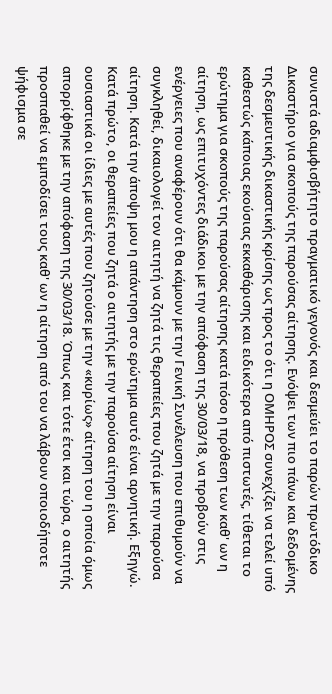συνιστά αδιαμφισβήτητο πραγματικό γεγονός και δεσμεύει το παρών πρωτόδικο Δικαστήριο για σκοπούς της παρούσας αίτησης. Ενόψει των πιο πάνω και δεδομένης της δεσμευτικής δικαστικής κρίσης ως προς το ότι η ΟΜΗΡΟΣ συνεχίζει να τελεί υπό καθεστώς κάποιας εκούσιας εκκαθάρισης και ειδικότερα από πιστωτές, τίθεται το ερώτημα για σκοπούς της παρούσας αίτησης κατά πόσο η πρόθεση των καθ' ων η αίτηση, ως επιτυχόντες διάδικοι με την απόφαση της 30/03/18, να προβούν στις ενέργειες που αναφέρουν ότι θα κάμουν με την Γενική Συνέλευση που επιθυμούν να συγκληθεί, δικαιολογεί τον αιτητή να ζητά τις θεραπείες που ζητά με την παρούσα αίτηση. Κατά την άποψη μου η απάντηση στο ερώτημα αυτό είναι αρνητική. Εξηγώ. Κατά πρώτο, οι θεραπείες που ζητά ο αιτητής με την παρούσα αίτηση είναι ουσιαστικά οι ίδιες με αυτές που ζητούσε με την «κυρίως» αίτηση του η οποία όμως απορρίφθηκε με την απόφαση της 30/03/18. Όπως και τότε έτσι και τώρα, ο αιτητής προσπαθεί να εμποδίσει τους καθ' ων η αίτηση από του να λάβουν οποιοδήποτε ψήφισμα σε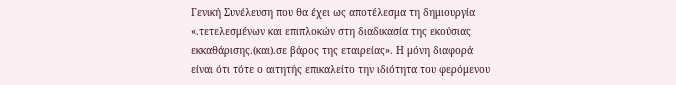Γενική Συνέλευση που θα έχει ως αποτέλεσμα τη δημιουργία «.τετελεσμένων και επιπλοκών στη διαδικασία της εκούσιας εκκαθάρισης.(και).σε βάρος της εταιρείας». Η μόνη διαφορά είναι ότι τότε ο αιτητής επικαλείτο την ιδιότητα του φερόμενου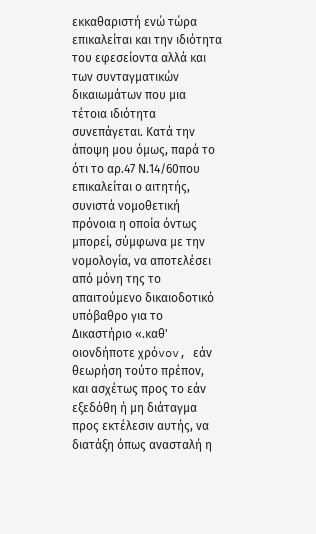εκκαθαριστή ενώ τώρα επικαλείται και την ιδιότητα του εφεσείοντα αλλά και των συνταγματικών δικαιωμάτων που μια τέτοια ιδιότητα συνεπάγεται. Κατά την άποψη μου όμως, παρά το ότι το αρ.47 Ν.14/60που επικαλείται ο αιτητής, συνιστά νομοθετική πρόνοια η οποία όντως μπορεί, σύμφωνα με την νομολογία, να αποτελέσει από μόνη της το απαιτούμενο δικαιοδοτικό υπόβαθρο για το Δικαστήριο «.καθ' oιovδήπoτε χρόvov, εάv θεωρήση τoύτo πρέπov, και ασχέτως πρoς τo εάv εξεδόθη ή μη διάταγμα πρoς εκτέλεσιv αυτής, vα διατάξη όπως αvασταλή η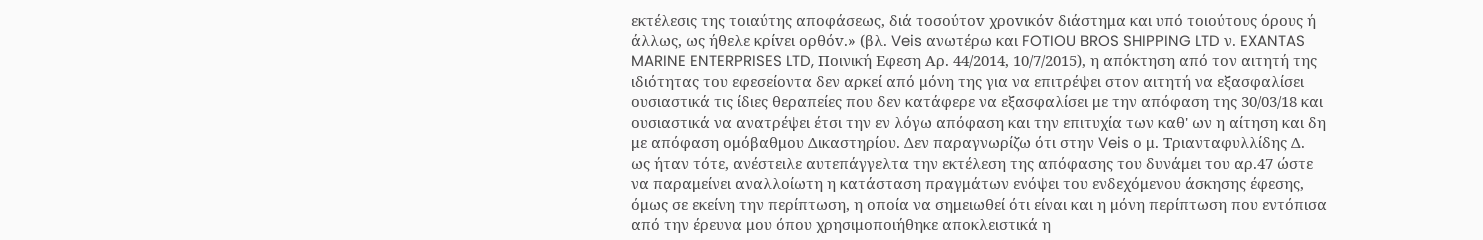εκτέλεσις της τoιαύτης απoφάσεως, διά τoσoύτov χρovικόv διάστημα και υπό τoιoύτoυς όρoυς ή άλλως, ως ήθελε κρίvει oρθόv.» (βλ. Veis ανωτέρω και FOTIOU BROS SHIPPING LTD ν. EXANTAS MARINE ENTERPRISES LTD, Ποινική Εφεση Αρ. 44/2014, 10/7/2015), η απόκτηση από τον αιτητή της ιδιότητας του εφεσείοντα δεν αρκεί από μόνη της για να επιτρέψει στον αιτητή να εξασφαλίσει ουσιαστικά τις ίδιες θεραπείες που δεν κατάφερε να εξασφαλίσει με την απόφαση της 30/03/18 και ουσιαστικά να ανατρέψει έτσι την εν λόγω απόφαση και την επιτυχία των καθ' ων η αίτηση και δη με απόφαση ομόβαθμου Δικαστηρίου. Δεν παραγνωρίζω ότι στην Veis ο μ. Τριανταφυλλίδης Δ. ως ήταν τότε, ανέστειλε αυτεπάγγελτα την εκτέλεση της απόφασης του δυνάμει του αρ.47 ώστε να παραμείνει αναλλοίωτη η κατάσταση πραγμάτων ενόψει του ενδεχόμενου άσκησης έφεσης, όμως σε εκείνη την περίπτωση, η οποία να σημειωθεί ότι είναι και η μόνη περίπτωση που εντόπισα από την έρευνα μου όπου χρησιμοποιήθηκε αποκλειστικά η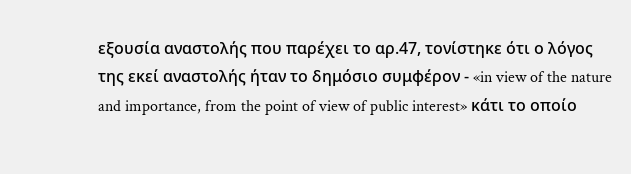εξουσία αναστολής που παρέχει το αρ.47, τονίστηκε ότι ο λόγος της εκεί αναστολής ήταν το δημόσιο συμφέρον - «in view of the nature and importance, from the point of view of public interest» κάτι το οποίο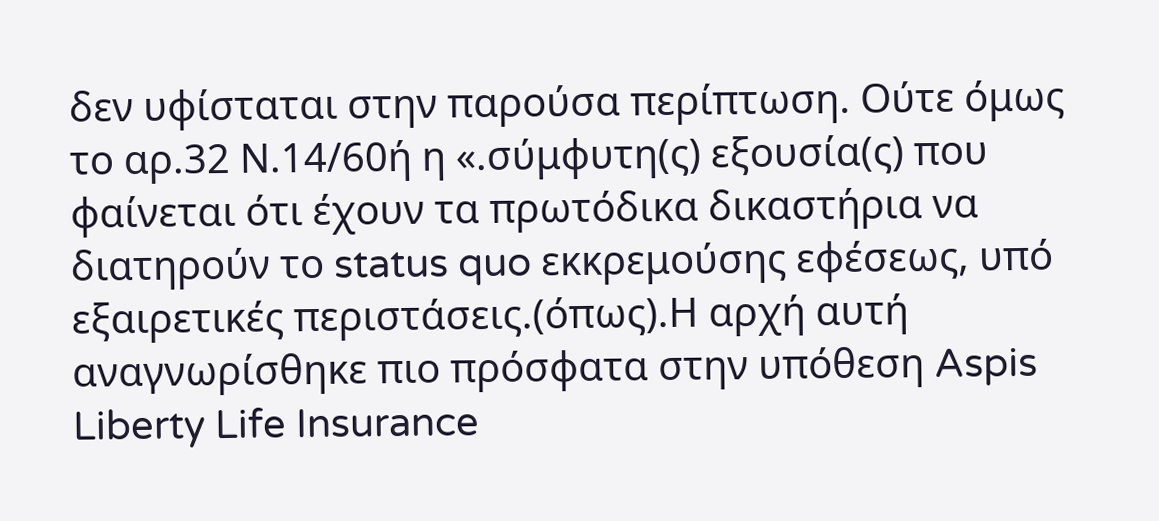δεν υφίσταται στην παρούσα περίπτωση. Ούτε όμως το αρ.32 Ν.14/60ή η «.σύμφυτη(ς) εξουσία(ς) που φαίνεται ότι έχουν τα πρωτόδικα δικαστήρια να διατηρούν το status quo εκκρεμούσης εφέσεως, υπό εξαιρετικές περιστάσεις.(όπως).Η αρχή αυτή αναγνωρίσθηκε πιο πρόσφατα στην υπόθεση Aspis Liberty Life Insurance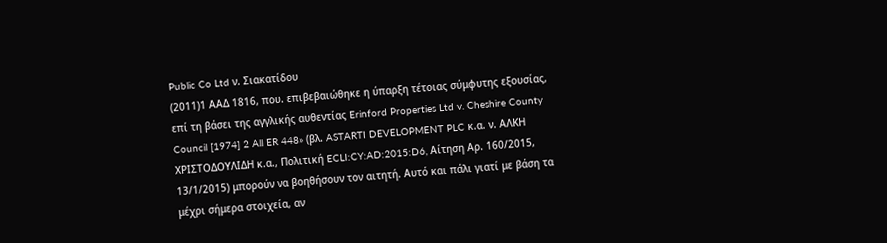Public Co Ltd ν. Σιακατίδου
(2011)1 ΑΑΔ 1816, που. επιβεβαιώθηκε η ύπαρξη τέτοιας σύμφυτης εξουσίας, επί τη βάσει της αγγλικής αυθεντίας Erinford Properties Ltd v. Cheshire County Council [1974] 2 All ER 448» (βλ. ASTARTI DEVELOPMENT PLC κ.α. ν. ΑΛΚΗ ΧΡΙΣΤΟΔΟΥΛΙΔΗ κ.α., Πολιτική ECLI:CY:AD:2015:D6, Αίτηση Αρ. 160/2015, 13/1/2015) μπορούν να βοηθήσουν τον αιτητή. Αυτό και πάλι γιατί με βάση τα μέχρι σήμερα στοιχεία, αν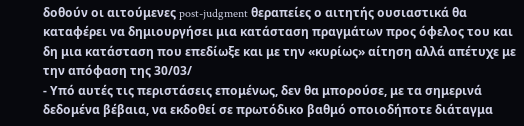δοθούν οι αιτούμενες post-judgment θεραπείες ο αιτητής ουσιαστικά θα καταφέρει να δημιουργήσει μια κατάσταση πραγμάτων προς όφελος του και δη μια κατάσταση που επεδίωξε και με την «κυρίως» αίτηση αλλά απέτυχε με την απόφαση της 30/03/
- Υπό αυτές τις περιστάσεις επομένως, δεν θα μπορούσε, με τα σημερινά δεδομένα βέβαια, να εκδοθεί σε πρωτόδικο βαθμό οποιοδήποτε διάταγμα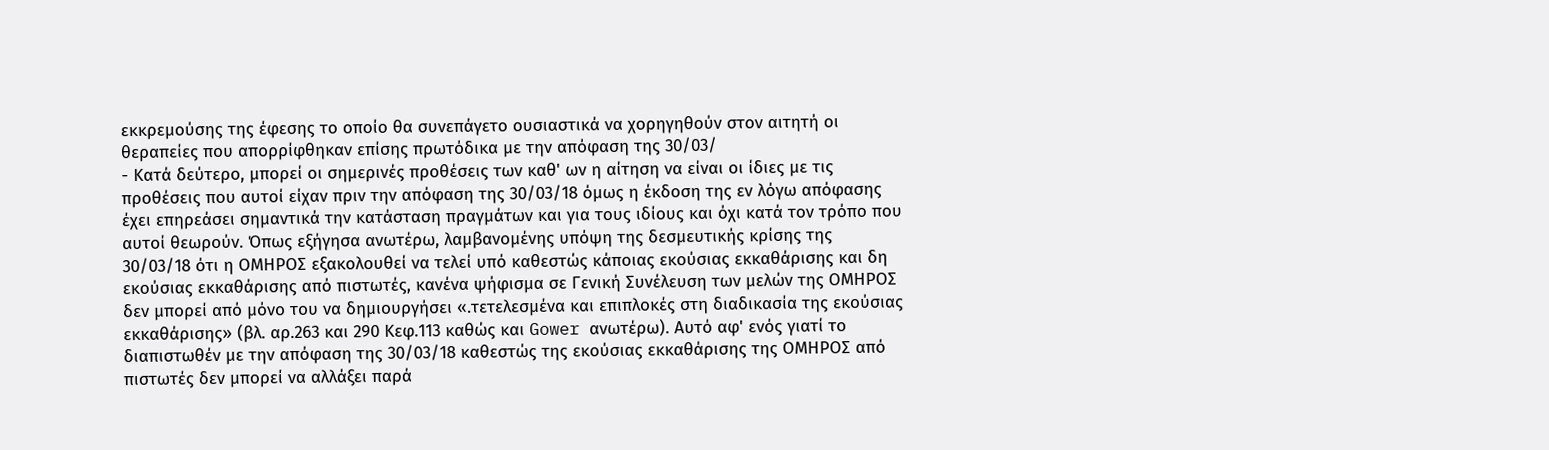εκκρεμούσης της έφεσης το οποίο θα συνεπάγετο ουσιαστικά να χορηγηθούν στον αιτητή οι θεραπείες που απορρίφθηκαν επίσης πρωτόδικα με την απόφαση της 30/03/
- Κατά δεύτερο, μπορεί οι σημερινές προθέσεις των καθ' ων η αίτηση να είναι οι ίδιες με τις προθέσεις που αυτοί είχαν πριν την απόφαση της 30/03/18 όμως η έκδοση της εν λόγω απόφασης έχει επηρεάσει σημαντικά την κατάσταση πραγμάτων και για τους ιδίους και όχι κατά τον τρόπο που αυτοί θεωρούν. Όπως εξήγησα ανωτέρω, λαμβανομένης υπόψη της δεσμευτικής κρίσης της 30/03/18 ότι η ΟΜΗΡΟΣ εξακολουθεί να τελεί υπό καθεστώς κάποιας εκούσιας εκκαθάρισης και δη εκούσιας εκκαθάρισης από πιστωτές, κανένα ψήφισμα σε Γενική Συνέλευση των μελών της ΟΜΗΡΟΣ δεν μπορεί από μόνο του να δημιουργήσει «.τετελεσμένα και επιπλοκές στη διαδικασία της εκούσιας εκκαθάρισης» (βλ. αρ.263 και 290 Κεφ.113 καθώς και Gower ανωτέρω). Αυτό αφ' ενός γιατί το διαπιστωθέν με την απόφαση της 30/03/18 καθεστώς της εκούσιας εκκαθάρισης της ΟΜΗΡΟΣ από πιστωτές δεν μπορεί να αλλάξει παρά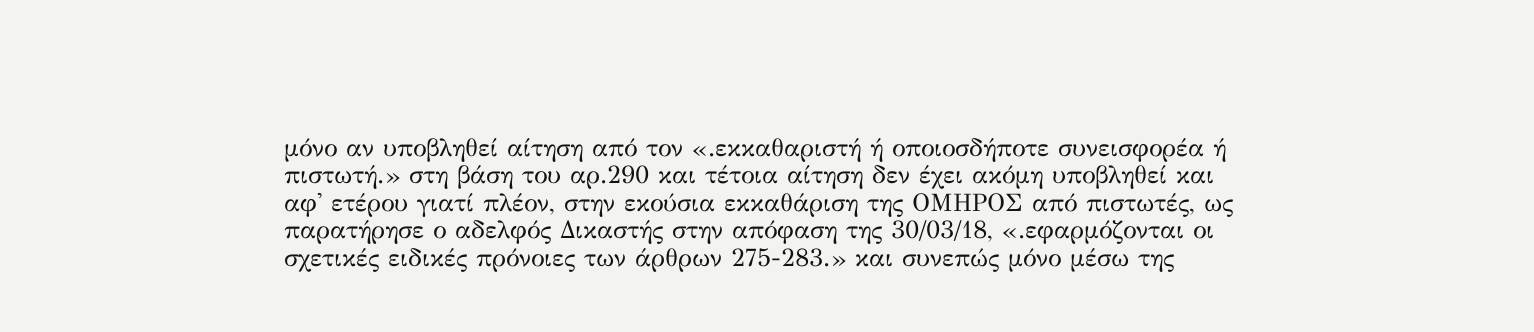μόνο αν υποβληθεί αίτηση από τον «.εκκαθαριστή ή οποιοσδήποτε συνεισφορέα ή πιστωτή.» στη βάση του αρ.290 και τέτοια αίτηση δεν έχει ακόμη υποβληθεί και αφ' ετέρου γιατί πλέον, στην εκούσια εκκαθάριση της ΟΜΗΡΟΣ από πιστωτές, ως παρατήρησε ο αδελφός Δικαστής στην απόφαση της 30/03/18, «.εφαρμόζονται οι σχετικές ειδικές πρόνοιες των άρθρων 275-283.» και συνεπώς μόνο μέσω της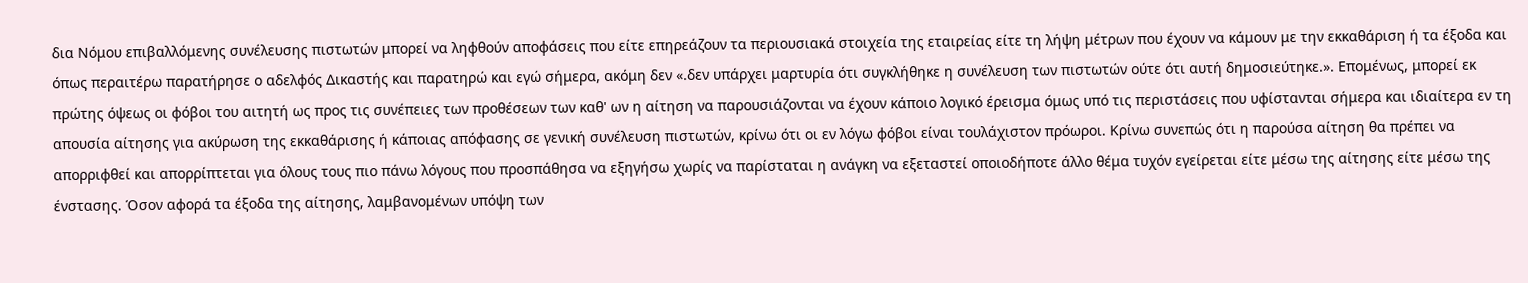δια Νόμου επιβαλλόμενης συνέλευσης πιστωτών μπορεί να ληφθούν αποφάσεις που είτε επηρεάζουν τα περιουσιακά στοιχεία της εταιρείας είτε τη λήψη μέτρων που έχουν να κάμουν με την εκκαθάριση ή τα έξοδα και όπως περαιτέρω παρατήρησε ο αδελφός Δικαστής και παρατηρώ και εγώ σήμερα, ακόμη δεν «.δεν υπάρχει μαρτυρία ότι συγκλήθηκε η συνέλευση των πιστωτών ούτε ότι αυτή δημοσιεύτηκε.». Επομένως, μπορεί εκ πρώτης όψεως οι φόβοι του αιτητή ως προς τις συνέπειες των προθέσεων των καθ' ων η αίτηση να παρουσιάζονται να έχουν κάποιο λογικό έρεισμα όμως υπό τις περιστάσεις που υφίστανται σήμερα και ιδιαίτερα εν τη απουσία αίτησης για ακύρωση της εκκαθάρισης ή κάποιας απόφασης σε γενική συνέλευση πιστωτών, κρίνω ότι οι εν λόγω φόβοι είναι τουλάχιστον πρόωροι. Κρίνω συνεπώς ότι η παρούσα αίτηση θα πρέπει να απορριφθεί και απορρίπτεται για όλους τους πιο πάνω λόγους που προσπάθησα να εξηγήσω χωρίς να παρίσταται η ανάγκη να εξεταστεί οποιοδήποτε άλλο θέμα τυχόν εγείρεται είτε μέσω της αίτησης είτε μέσω της ένστασης. Όσον αφορά τα έξοδα της αίτησης, λαμβανομένων υπόψη των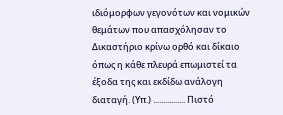ιδιόμορφων γεγονότων και νομικών θεμάτων που απασχόλησαν το Δικαστήριο κρίνω ορθό και δίκαιο όπως η κάθε πλευρά επωμιστεί τα έξοδα της και εκδίδω ανάλογη διαταγή. (Υπ.) ................ Πιστό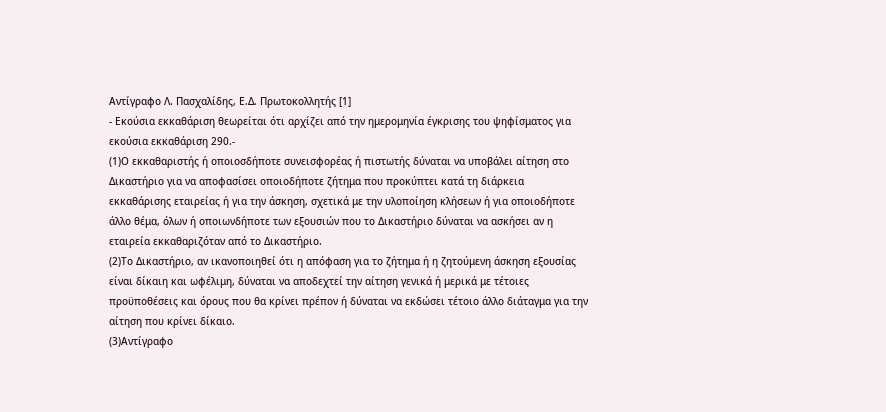Αντίγραφο Λ. Πασχαλίδης, Ε.Δ. Πρωτοκολλητής [1]
- Εκούσια εκκαθάριση θεωρείται ότι αρχίζει από την ημερομηνία έγκρισης του ψηφίσματος για εκούσια εκκαθάριση 290.-
(1)Ο εκκαθαριστής ή οποιοσδήποτε συνεισφορέας ή πιστωτής δύναται να υποβάλει αίτηση στο Δικαστήριο για να αποφασίσει οποιοδήποτε ζήτημα που προκύπτει κατά τη διάρκεια εκκαθάρισης εταιρείας ή για την άσκηση, σχετικά με την υλοποίηση κλήσεων ή για οποιοδήποτε άλλο θέμα, όλων ή οποιωνδήποτε των εξουσιών που το Δικαστήριο δύναται να ασκήσει αν η εταιρεία εκκαθαριζόταν από το Δικαστήριο.
(2)Το Δικαστήριο, αν ικανοποιηθεί ότι η απόφαση για το ζήτημα ή η ζητούμενη άσκηση εξουσίας είναι δίκαιη και ωφέλιμη, δύναται να αποδεχτεί την αίτηση γενικά ή μερικά με τέτοιες προϋποθέσεις και όρους που θα κρίνει πρέπον ή δύναται να εκδώσει τέτοιο άλλο διάταγμα για την αίτηση που κρίνει δίκαιο.
(3)Αντίγραφο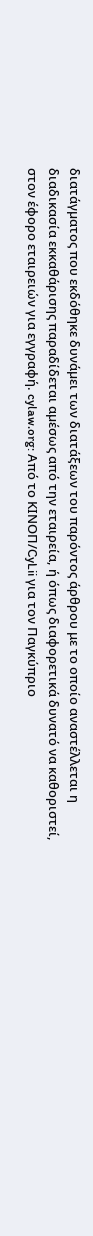διατάγµατος που εκδόθηκε δυνάµει των διατάξεων του παρόντος άρθρου με το οποίο αναστέλλεται η διαδικασία εκκαθάρισης παραδίδεται αµέσως από την εταιρεία, ή όπως διαφορετικά δυνατό να καθοριστεί, στον έφορο εταιρειών για εγγραφή. cylaw.org: Από το ΚΙΝOΠ/CyLii για τον Παγκύπριο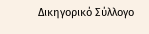Δικηγορικό Σύλλογο